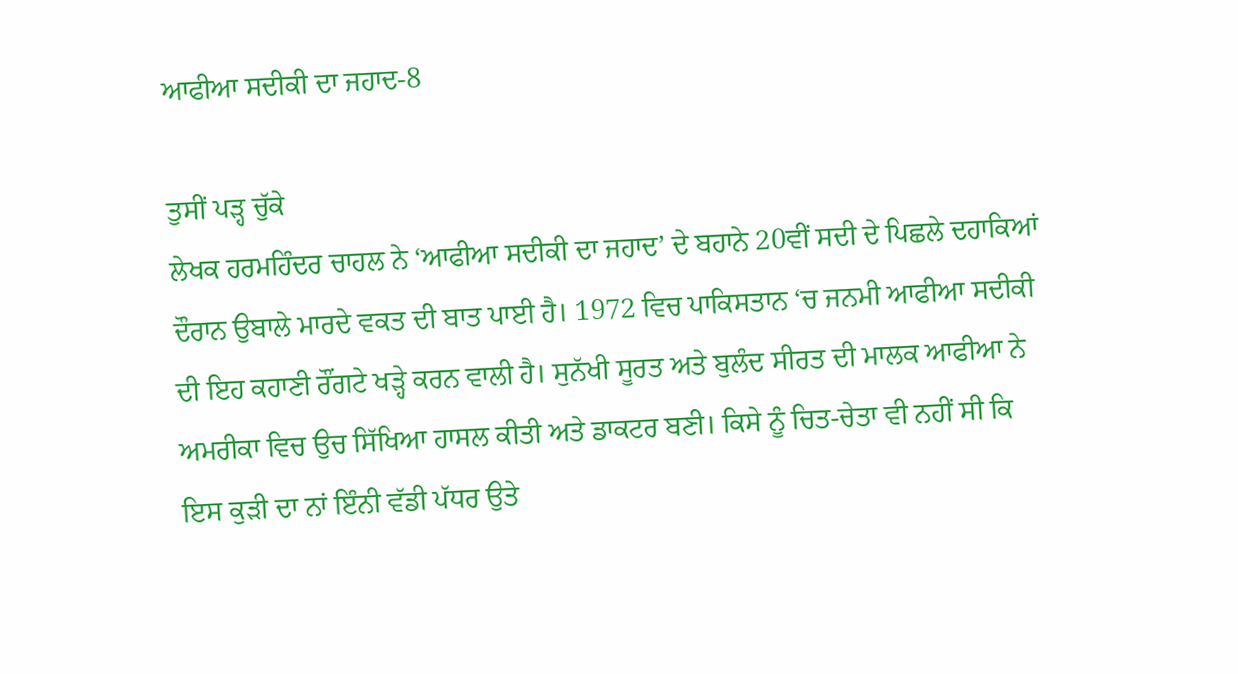ਆਫੀਆ ਸਦੀਕੀ ਦਾ ਜਹਾਦ-8

ਤੁਸੀਂ ਪੜ੍ਹ ਚੁੱਕੇ
ਲੇਖਕ ਹਰਮਹਿੰਦਰ ਚਾਹਲ ਨੇ ‘ਆਫੀਆ ਸਦੀਕੀ ਦਾ ਜਹਾਦ’ ਦੇ ਬਹਾਨੇ 20ਵੀਂ ਸਦੀ ਦੇ ਪਿਛਲੇ ਦਹਾਕਿਆਂ ਦੌਰਾਨ ਉਬਾਲੇ ਮਾਰਦੇ ਵਕਤ ਦੀ ਬਾਤ ਪਾਈ ਹੈ। 1972 ਵਿਚ ਪਾਕਿਸਤਾਨ ‘ਚ ਜਨਮੀ ਆਫੀਆ ਸਦੀਕੀ ਦੀ ਇਹ ਕਹਾਣੀ ਰੌਂਗਟੇ ਖੜ੍ਹੇ ਕਰਨ ਵਾਲੀ ਹੈ। ਸੁਨੱਖੀ ਸੂਰਤ ਅਤੇ ਬੁਲੰਦ ਸੀਰਤ ਦੀ ਮਾਲਕ ਆਫੀਆ ਨੇ ਅਮਰੀਕਾ ਵਿਚ ਉਚ ਸਿੱਖਿਆ ਹਾਸਲ ਕੀਤੀ ਅਤੇ ਡਾਕਟਰ ਬਣੀ। ਕਿਸੇ ਨੂੰ ਚਿਤ-ਚੇਤਾ ਵੀ ਨਹੀਂ ਸੀ ਕਿ ਇਸ ਕੁੜੀ ਦਾ ਨਾਂ ਇੰਨੀ ਵੱਡੀ ਪੱਧਰ ਉਤੇ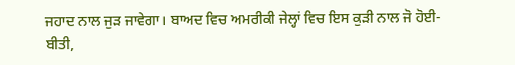ਜਹਾਦ ਨਾਲ ਜੁੜ ਜਾਵੇਗਾ। ਬਾਅਦ ਵਿਚ ਅਮਰੀਕੀ ਜੇਲ੍ਹਾਂ ਵਿਚ ਇਸ ਕੁੜੀ ਨਾਲ ਜੋ ਹੋਈ-ਬੀਤੀ,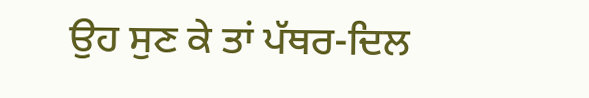ਉਹ ਸੁਣ ਕੇ ਤਾਂ ਪੱਥਰ-ਦਿਲ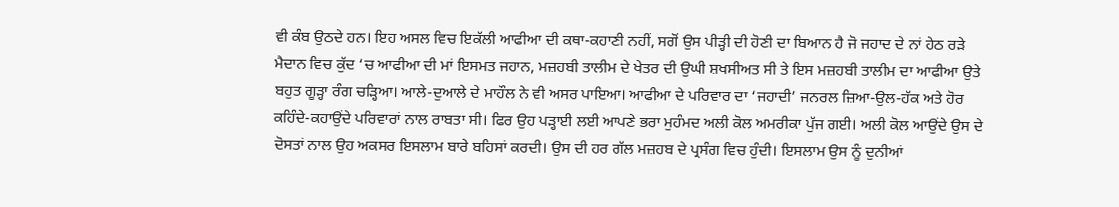ਵੀ ਕੰਬ ਉਠਦੇ ਹਨ। ਇਹ ਅਸਲ ਵਿਚ ਇਕੱਲੀ ਆਫੀਆ ਦੀ ਕਥਾ-ਕਹਾਣੀ ਨਹੀਂ, ਸਗੋਂ ਉਸ ਪੀੜ੍ਹੀ ਦੀ ਹੋਣੀ ਦਾ ਬਿਆਨ ਹੈ ਜੋ ਜਹਾਦ ਦੇ ਨਾਂ ਹੇਠ ਰੜੇ ਮੈਦਾਨ ਵਿਚ ਕੁੱਦ ‘ਚ ਆਫੀਆ ਦੀ ਮਾਂ ਇਸਮਤ ਜਹਾਨ, ਮਜ਼ਹਬੀ ਤਾਲੀਮ ਦੇ ਖੇਤਰ ਦੀ ਉਘੀ ਸ਼ਖਸੀਅਤ ਸੀ ਤੇ ਇਸ ਮਜ਼ਹਬੀ ਤਾਲੀਮ ਦਾ ਆਫੀਆ ਉਤੇ ਬਹੁਤ ਗੂੜ੍ਹਾ ਰੰਗ ਚੜ੍ਹਿਆ। ਆਲੇ-ਦੁਆਲੇ ਦੇ ਮਾਹੌਲ ਨੇ ਵੀ ਅਸਰ ਪਾਇਆ। ਆਫੀਆ ਦੇ ਪਰਿਵਾਰ ਦਾ ‘ਜਹਾਦੀ’ ਜਨਰਲ ਜ਼ਿਆ-ਉਲ-ਹੱਕ ਅਤੇ ਹੋਰ ਕਹਿੰਦੇ-ਕਹਾਉਂਦੇ ਪਰਿਵਾਰਾਂ ਨਾਲ ਰਾਬਤਾ ਸੀ। ਫਿਰ ਉਹ ਪੜ੍ਹਾਈ ਲਈ ਆਪਣੇ ਭਰਾ ਮੁਹੰਮਦ ਅਲੀ ਕੋਲ ਅਮਰੀਕਾ ਪੁੱਜ ਗਈ। ਅਲੀ ਕੋਲ ਆਉਂਦੇ ਉਸ ਦੇ ਦੋਸਤਾਂ ਨਾਲ ਉਹ ਅਕਸਰ ਇਸਲਾਮ ਬਾਰੇ ਬਹਿਸਾਂ ਕਰਦੀ। ਉਸ ਦੀ ਹਰ ਗੱਲ ਮਜ਼ਹਬ ਦੇ ਪ੍ਰਸੰਗ ਵਿਚ ਹੁੰਦੀ। ਇਸਲਾਮ ਉਸ ਨੂੰ ਦੁਨੀਆਂ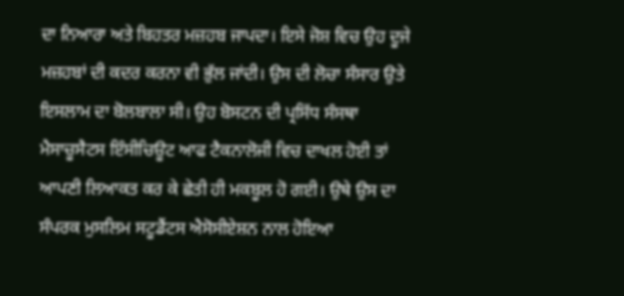ਦਾ ਨਿਆਰਾ ਅਤੇ ਬਿਹਤਰ ਮਜ਼ਹਬ ਜਾਪਦਾ। ਇਸੇ ਜੋਸ਼ ਵਿਚ ਉਹ ਦੂਜੇ ਮਜ਼ਹਬਾਂ ਦੀ ਕਦਰ ਕਰਨਾ ਵੀ ਭੁੱਲ ਜਾਂਦੀ। ਉਸ ਦੀ ਲੋਚਾ ਸੰਸਾਰ ਉਤੇ ਇਸਲਾਮ ਦਾ ਬੋਲਬਾਲਾ ਸੀ। ਉਹ ਬੋਸਟਨ ਦੀ ਪ੍ਰਸਿੱਧ ਸੰਸਥਾ ਮੈਸਾਚੂਸੈਟਸ ਇੰਸੀਚਿਊਟ ਆਫ ਟੈਕਨਾਲੋਜੀ ਵਿਚ ਦਾਖਲ ਹੋਈ ਤਾਂ ਆਪਣੀ ਲਿਆਕਤ ਕਰ ਕੇ ਛੇਤੀ ਹੀ ਮਕਬੂਲ ਹੋ ਗਈ। ਉਥੇ ਉਸ ਦਾ ਸੰਪਰਕ ਮੁਸਲਿਮ ਸਟੂਡੈਂਟਸ ਐਸੋਸੀਏਸ਼ਨ ਨਾਲ ਹੋਇਆ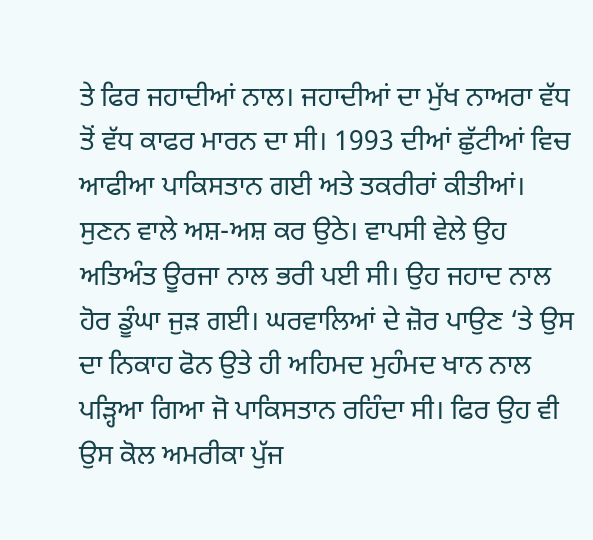ਤੇ ਫਿਰ ਜਹਾਦੀਆਂ ਨਾਲ। ਜਹਾਦੀਆਂ ਦਾ ਮੁੱਖ ਨਾਅਰਾ ਵੱਧ ਤੋਂ ਵੱਧ ਕਾਫਰ ਮਾਰਨ ਦਾ ਸੀ। 1993 ਦੀਆਂ ਛੁੱਟੀਆਂ ਵਿਚ ਆਫੀਆ ਪਾਕਿਸਤਾਨ ਗਈ ਅਤੇ ਤਕਰੀਰਾਂ ਕੀਤੀਆਂ। ਸੁਣਨ ਵਾਲੇ ਅਸ਼-ਅਸ਼ ਕਰ ਉਠੇ। ਵਾਪਸੀ ਵੇਲੇ ਉਹ ਅਤਿਅੰਤ ਊਰਜਾ ਨਾਲ ਭਰੀ ਪਈ ਸੀ। ਉਹ ਜਹਾਦ ਨਾਲ ਹੋਰ ਡੂੰਘਾ ਜੁੜ ਗਈ। ਘਰਵਾਲਿਆਂ ਦੇ ਜ਼ੋਰ ਪਾਉਣ ‘ਤੇ ਉਸ ਦਾ ਨਿਕਾਹ ਫੋਨ ਉਤੇ ਹੀ ਅਹਿਮਦ ਮੁਹੰਮਦ ਖਾਨ ਨਾਲ ਪੜ੍ਹਿਆ ਗਿਆ ਜੋ ਪਾਕਿਸਤਾਨ ਰਹਿੰਦਾ ਸੀ। ਫਿਰ ਉਹ ਵੀ ਉਸ ਕੋਲ ਅਮਰੀਕਾ ਪੁੱਜ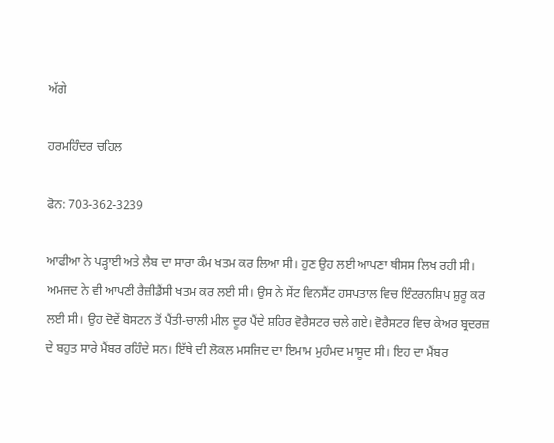ਅੱਗੇ

ਹਰਮਹਿੰਦਰ ਚਹਿਲ

ਫੋਨ: 703-362-3239

ਆਫੀਆ ਨੇ ਪੜ੍ਹਾਈ ਅਤੇ ਲੈਬ ਦਾ ਸਾਰਾ ਕੰਮ ਖਤਮ ਕਰ ਲਿਆ ਸੀ। ਹੁਣ ਉਹ ਲਈ ਆਪਣਾ ਥੀਸਸ ਲਿਖ ਰਹੀ ਸੀ। ਅਮਜਦ ਨੇ ਵੀ ਆਪਣੀ ਰੈਜ਼ੀਡੈਂਸੀ ਖਤਮ ਕਰ ਲਈ ਸੀ। ਉਸ ਨੇ ਸੇਂਟ ਵਿਨਸੈਂਟ ਹਸਪਤਾਲ ਵਿਚ ਇੰਟਰਨਸ਼ਿਪ ਸ਼ੁਰੂ ਕਰ ਲਈ ਸੀ। ਉਹ ਦੋਵੇਂ ਬੋਸਟਨ ਤੋਂ ਪੈਂਤੀ-ਚਾਲੀ ਮੀਲ ਦੂਰ ਪੈਂਦੇ ਸ਼ਹਿਰ ਵੋਰੈਸਟਰ ਚਲੇ ਗਏ। ਵੋਰੈਸਟਰ ਵਿਚ ਕੇਅਰ ਬ੍ਰਦਰਜ਼ ਦੇ ਬਹੁਤ ਸਾਰੇ ਮੈਂਬਰ ਰਹਿੰਦੇ ਸਨ। ਇੱਥੇ ਦੀ ਲੋਕਲ ਮਸਜਿਦ ਦਾ ਇਮਾਮ ਮੁਹੰਮਦ ਮਾਸੂਦ ਸੀ। ਇਹ ਦਾ ਮੈਂਬਰ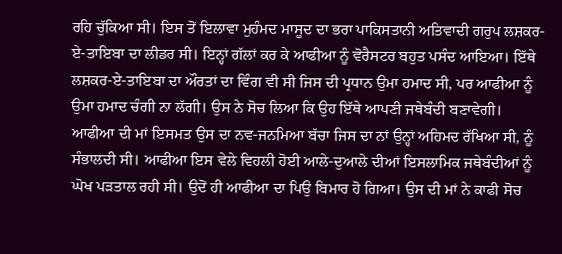ਰਹਿ ਚੁੱਕਿਆ ਸੀ। ਇਸ ਤੋਂ ਇਲਾਵਾ ਮੁਹੰਮਦ ਮਾਸੂਦ ਦਾ ਭਰਾ ਪਾਕਿਸਤਾਨੀ ਅਤਿਵਾਦੀ ਗਰੁਪ ਲਸ਼ਕਰ-ਏ-ਤਾਇਬਾ ਦਾ ਲੀਡਰ ਸੀ। ਇਨ੍ਹਾਂ ਗੱਲਾਂ ਕਰ ਕੇ ਆਫੀਆ ਨੂੰ ਵੋਰੈਸਟਰ ਬਹੁਤ ਪਸੰਦ ਆਇਆ। ਇੱਥੇ ਲਸ਼ਕਰ-ਏ-ਤਾਇਬਾ ਦਾ ਔਰਤਾਂ ਦਾ ਵਿੰਗ ਵੀ ਸੀ ਜਿਸ ਦੀ ਪ੍ਰਧਾਨ ਉਮਾ ਹਮਾਦ ਸੀ, ਪਰ ਆਫੀਆ ਨੂੰ ਉਮਾ ਹਮਾਦ ਚੰਗੀ ਨਾ ਲੱਗੀ। ਉਸ ਨੇ ਸੋਚ ਲਿਆ ਕਿ ਉਹ ਇੱਥੇ ਆਪਣੀ ਜਥੇਬੰਦੀ ਬਣਾਵੇਗੀ।
ਆਫੀਆ ਦੀ ਮਾਂ ਇਸਮਤ ਉਸ ਦਾ ਨਵ-ਜਨਮਿਆ ਬੱਚਾ ਜਿਸ ਦਾ ਨਾਂ ਉਨ੍ਹਾਂ ਅਹਿਮਦ ਰੱਖਿਆ ਸੀ, ਨੂੰ ਸੰਭਾਲਦੀ ਸੀ। ਆਫੀਆ ਇਸ ਵੇਲੇ ਵਿਹਲੀ ਹੋਈ ਆਲੇ-ਦੁਆਲੇ ਦੀਆਂ ਇਸਲਾਮਿਕ ਜਥੇਬੰਦੀਆਂ ਨੂੰ ਘੋਖ ਪੜਤਾਲ ਰਹੀ ਸੀ। ਉਦੋਂ ਹੀ ਆਫੀਆ ਦਾ ਪਿਉ ਬਿਮਾਰ ਹੋ ਗਿਆ। ਉਸ ਦੀ ਮਾਂ ਨੇ ਕਾਫੀ ਸੋਚ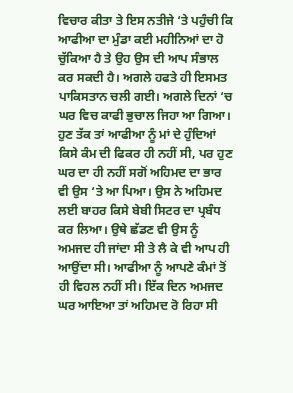ਵਿਚਾਰ ਕੀਤਾ ਤੇ ਇਸ ਨਤੀਜੇ ‘ਤੇ ਪਹੁੰਚੀ ਕਿ ਆਫੀਆ ਦਾ ਮੁੰਡਾ ਕਈ ਮਹੀਨਿਆਂ ਦਾ ਹੋ ਚੁੱਕਿਆ ਹੈ ਤੇ ਉਹ ਉਸ ਦੀ ਆਪ ਸੰਭਾਲ ਕਰ ਸਕਦੀ ਹੈ। ਅਗਲੇ ਹਫਤੇ ਹੀ ਇਸਮਤ ਪਾਕਿਸਤਾਨ ਚਲੀ ਗਈ। ਅਗਲੇ ਦਿਨਾਂ ‘ਚ ਘਰ ਵਿਚ ਕਾਫੀ ਭੁਚਾਲ ਜਿਹਾ ਆ ਗਿਆ। ਹੁਣ ਤੱਕ ਤਾਂ ਆਫੀਆ ਨੂੰ ਮਾਂ ਦੇ ਹੁੰਦਿਆਂ ਕਿਸੇ ਕੰਮ ਦੀ ਫਿਕਰ ਹੀ ਨਹੀਂ ਸੀ, ਪਰ ਹੁਣ ਘਰ ਦਾ ਹੀ ਨਹੀਂ ਸਗੋਂ ਅਹਿਮਦ ਦਾ ਭਾਰ ਵੀ ਉਸ ‘ਤੇ ਆ ਪਿਆ। ਉਸ ਨੇ ਅਹਿਮਦ ਲਈ ਬਾਹਰ ਕਿਸੇ ਬੇਬੀ ਸਿਟਰ ਦਾ ਪ੍ਰਬੰਧ ਕਰ ਲਿਆ। ਉਥੇ ਛੱਡਣ ਵੀ ਉਸ ਨੂੰ ਅਮਜਦ ਹੀ ਜਾਂਦਾ ਸੀ ਤੇ ਲੈ ਕੇ ਵੀ ਆਪ ਹੀ ਆਉਂਦਾ ਸੀ। ਆਫੀਆ ਨੂੰ ਆਪਣੇ ਕੰਮਾਂ ਤੋਂ ਹੀ ਵਿਹਲ ਨਹੀਂ ਸੀ। ਇੱਕ ਦਿਨ ਅਮਜਦ ਘਰ ਆਇਆ ਤਾਂ ਅਹਿਮਦ ਰੋ ਰਿਹਾ ਸੀ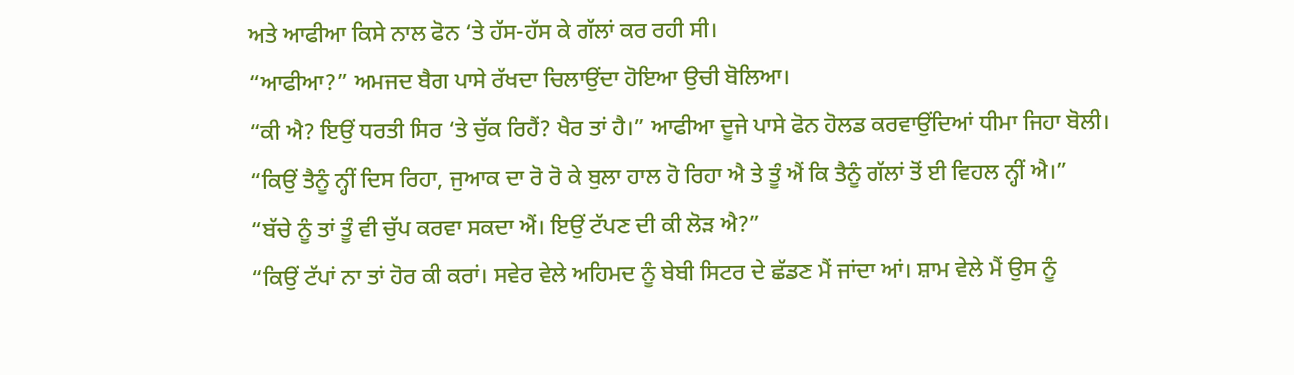ਅਤੇ ਆਫੀਆ ਕਿਸੇ ਨਾਲ ਫੋਨ ‘ਤੇ ਹੱਸ-ਹੱਸ ਕੇ ਗੱਲਾਂ ਕਰ ਰਹੀ ਸੀ।
“ਆਫੀਆ?” ਅਮਜਦ ਬੈਗ ਪਾਸੇ ਰੱਖਦਾ ਚਿਲਾਉਂਦਾ ਹੋਇਆ ਉਚੀ ਬੋਲਿਆ।
“ਕੀ ਐ? ਇਉਂ ਧਰਤੀ ਸਿਰ ‘ਤੇ ਚੁੱਕ ਰਿਹੈਂ? ਖੈਰ ਤਾਂ ਹੈ।” ਆਫੀਆ ਦੂਜੇ ਪਾਸੇ ਫੋਨ ਹੋਲਡ ਕਰਵਾਉਂਦਿਆਂ ਧੀਮਾ ਜਿਹਾ ਬੋਲੀ।
“ਕਿਉਂ ਤੈਨੂੰ ਨ੍ਹੀਂ ਦਿਸ ਰਿਹਾ, ਜੁਆਕ ਦਾ ਰੋ ਰੋ ਕੇ ਬੁਲਾ ਹਾਲ ਹੋ ਰਿਹਾ ਐ ਤੇ ਤੂੰ ਐਂ ਕਿ ਤੈਨੂੰ ਗੱਲਾਂ ਤੋਂ ਈ ਵਿਹਲ ਨ੍ਹੀਂ ਐ।”
“ਬੱਚੇ ਨੂੰ ਤਾਂ ਤੂੰ ਵੀ ਚੁੱਪ ਕਰਵਾ ਸਕਦਾ ਐਂ। ਇਉਂ ਟੱਪਣ ਦੀ ਕੀ ਲੋੜ ਐ?”
“ਕਿਉਂ ਟੱਪਾਂ ਨਾ ਤਾਂ ਹੋਰ ਕੀ ਕਰਾਂ। ਸਵੇਰ ਵੇਲੇ ਅਹਿਮਦ ਨੂੰ ਬੇਬੀ ਸਿਟਰ ਦੇ ਛੱਡਣ ਮੈਂ ਜਾਂਦਾ ਆਂ। ਸ਼ਾਮ ਵੇਲੇ ਮੈਂ ਉਸ ਨੂੰ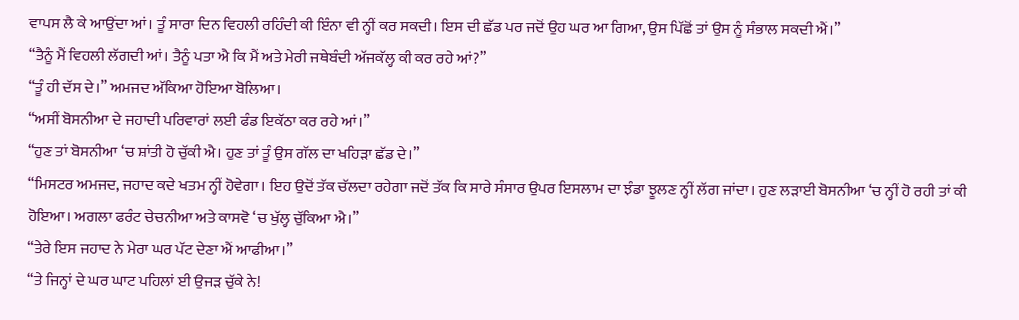ਵਾਪਸ ਲੈ ਕੇ ਆਉਂਦਾ ਆਂ। ਤੂੰ ਸਾਰਾ ਦਿਨ ਵਿਹਲੀ ਰਹਿੰਦੀ ਕੀ ਇੰਨਾ ਵੀ ਨ੍ਹੀਂ ਕਰ ਸਕਦੀ। ਇਸ ਦੀ ਛੱਡ ਪਰ ਜਦੋਂ ਉਹ ਘਰ ਆ ਗਿਆ, ਉਸ ਪਿੱਛੋਂ ਤਾਂ ਉਸ ਨੂੰ ਸੰਭਾਲ ਸਕਦੀ ਐਂ।”
“ਤੈਨੂੰ ਮੈਂ ਵਿਹਲੀ ਲੱਗਦੀ ਆਂ। ਤੈਨੂੰ ਪਤਾ ਐ ਕਿ ਮੈਂ ਅਤੇ ਮੇਰੀ ਜਥੇਬੰਦੀ ਅੱਜਕੱਲ੍ਹ ਕੀ ਕਰ ਰਹੇ ਆਂ?”
“ਤੂੰ ਹੀ ਦੱਸ ਦੇ।” ਅਮਜਦ ਅੱਕਿਆ ਹੋਇਆ ਬੋਲਿਆ।
“ਅਸੀਂ ਬੋਸਨੀਆ ਦੇ ਜਹਾਦੀ ਪਰਿਵਾਰਾਂ ਲਈ ਫੰਡ ਇਕੱਠਾ ਕਰ ਰਹੇ ਆਂ।”
“ਹੁਣ ਤਾਂ ਬੋਸਨੀਆ ‘ਚ ਸ਼ਾਂਤੀ ਹੋ ਚੁੱਕੀ ਐ। ਹੁਣ ਤਾਂ ਤੂੰ ਉਸ ਗੱਲ ਦਾ ਖਹਿੜਾ ਛੱਡ ਦੇ।”
“ਮਿਸਟਰ ਅਮਜਦ, ਜਹਾਦ ਕਦੇ ਖਤਮ ਨ੍ਹੀਂ ਹੋਵੇਗਾ। ਇਹ ਉਦੋਂ ਤੱਕ ਚੱਲਦਾ ਰਹੇਗਾ ਜਦੋਂ ਤੱਕ ਕਿ ਸਾਰੇ ਸੰਸਾਰ ਉਪਰ ਇਸਲਾਮ ਦਾ ਝੰਡਾ ਝੂਲਣ ਨ੍ਹੀਂ ਲੱਗ ਜਾਂਦਾ। ਹੁਣ ਲੜਾਈ ਬੋਸਨੀਆ ‘ਚ ਨ੍ਹੀਂ ਹੋ ਰਹੀ ਤਾਂ ਕੀ ਹੋਇਆ। ਅਗਲਾ ਫਰੰਟ ਚੇਚਨੀਆ ਅਤੇ ਕਾਸਵੋ ‘ਚ ਖੁੱਲ੍ਹ ਚੁੱਕਿਆ ਐ।”
“ਤੇਰੇ ਇਸ ਜਹਾਦ ਨੇ ਮੇਰਾ ਘਰ ਪੱਟ ਦੇਣਾ ਐਂ ਆਫੀਆ।”
“ਤੇ ਜਿਨ੍ਹਾਂ ਦੇ ਘਰ ਘਾਟ ਪਹਿਲਾਂ ਈ ਉਜੜ ਚੁੱਕੇ ਨੇ!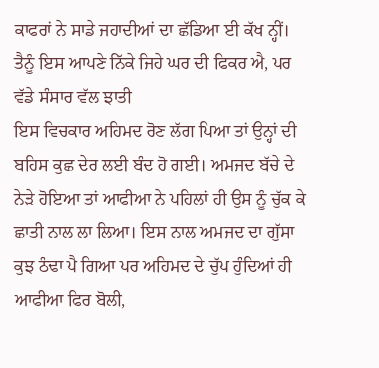ਕਾਫਰਾਂ ਨੇ ਸਾਡੇ ਜਹਾਦੀਆਂ ਦਾ ਛੱਡਿਆ ਈ ਕੱਖ ਨ੍ਹੀਂ। ਤੈਨੂੰ ਇਸ ਆਪਣੇ ਨਿੱਕੇ ਜਿਹੇ ਘਰ ਦੀ ਫਿਕਰ ਐ, ਪਰ ਵੱਡੇ ਸੰਸਾਰ ਵੱਲ ਝਾਤੀ
ਇਸ ਵਿਚਕਾਰ ਅਹਿਮਦ ਰੋਣ ਲੱਗ ਪਿਆ ਤਾਂ ਉਨ੍ਹਾਂ ਦੀ ਬਹਿਸ ਕੁਛ ਦੇਰ ਲਈ ਬੰਦ ਹੋ ਗਈ। ਅਮਜਦ ਬੱਚੇ ਦੇ ਨੇੜੇ ਹੋਇਆ ਤਾਂ ਆਫੀਆ ਨੇ ਪਹਿਲਾਂ ਹੀ ਉਸ ਨੂੰ ਚੁੱਕ ਕੇ ਛਾਤੀ ਨਾਲ ਲਾ ਲਿਆ। ਇਸ ਨਾਲ ਅਮਜਦ ਦਾ ਗੁੱਸਾ ਕੁਝ ਠੰਢਾ ਪੈ ਗਿਆ ਪਰ ਅਹਿਮਦ ਦੇ ਚੁੱਪ ਹੁੰਦਿਆਂ ਹੀ ਆਫੀਆ ਫਿਰ ਬੋਲੀ,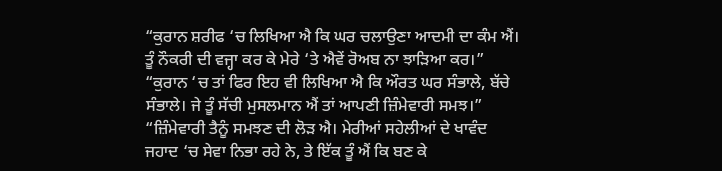“ਕੁਰਾਨ ਸ਼ਰੀਫ ‘ਚ ਲਿਖਿਆ ਐ ਕਿ ਘਰ ਚਲਾਉਣਾ ਆਦਮੀ ਦਾ ਕੰਮ ਐਂ। ਤੂੰ ਨੌਕਰੀ ਦੀ ਵਜ੍ਹਾ ਕਰ ਕੇ ਮੇਰੇ ‘ਤੇ ਐਵੇਂ ਰੋਅਬ ਨਾ ਝਾੜਿਆ ਕਰ।”
“ਕੁਰਾਨ ‘ਚ ਤਾਂ ਫਿਰ ਇਹ ਵੀ ਲਿਖਿਆ ਐ ਕਿ ਔਰਤ ਘਰ ਸੰਭਾਲੇ, ਬੱਚੇ ਸੰਭਾਲੇ। ਜੇ ਤੂੰ ਸੱਚੀ ਮੁਸਲਮਾਨ ਐਂ ਤਾਂ ਆਪਣੀ ਜ਼ਿੰਮੇਵਾਰੀ ਸਮਝ।”
“ਜ਼ਿੰਮੇਵਾਰੀ ਤੈਨੂੰ ਸਮਝਣ ਦੀ ਲੋੜ ਐ। ਮੇਰੀਆਂ ਸਹੇਲੀਆਂ ਦੇ ਖਾਵੰਦ ਜਹਾਦ ‘ਚ ਸੇਵਾ ਨਿਭਾ ਰਹੇ ਨੇ, ਤੇ ਇੱਕ ਤੂੰ ਐਂ ਕਿ ਬਣ ਕੇ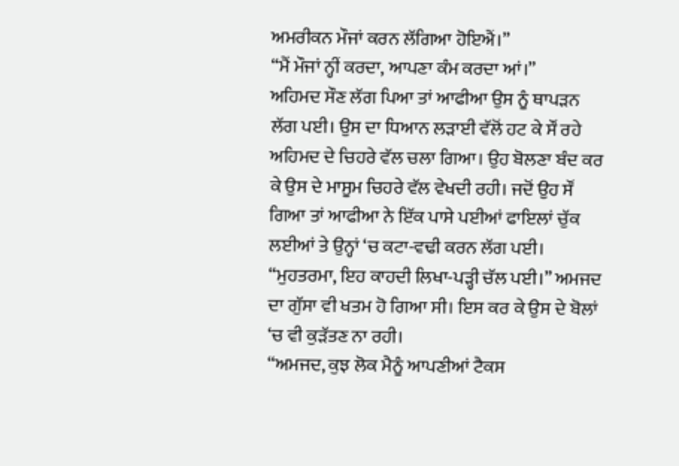ਅਮਰੀਕਨ ਮੌਜਾਂ ਕਰਨ ਲੱਗਿਆ ਹੋਇਐਂ।”
“ਮੈਂ ਮੌਜਾਂ ਨ੍ਹੀਂ ਕਰਦਾ, ਆਪਣਾ ਕੰਮ ਕਰਦਾ ਆਂ।”
ਅਹਿਮਦ ਸੌਣ ਲੱਗ ਪਿਆ ਤਾਂ ਆਫੀਆ ਉਸ ਨੂੰ ਥਾਪੜਨ ਲੱਗ ਪਈ। ਉਸ ਦਾ ਧਿਆਨ ਲੜਾਈ ਵੱਲੋਂ ਹਟ ਕੇ ਸੌਂ ਰਹੇ ਅਹਿਮਦ ਦੇ ਚਿਹਰੇ ਵੱਲ ਚਲਾ ਗਿਆ। ਉਹ ਬੋਲਣਾ ਬੰਦ ਕਰ ਕੇ ਉਸ ਦੇ ਮਾਸੂਮ ਚਿਹਰੇ ਵੱਲ ਵੇਖਦੀ ਰਹੀ। ਜਦੋਂ ਉਹ ਸੌਂ ਗਿਆ ਤਾਂ ਆਫੀਆ ਨੇ ਇੱਕ ਪਾਸੇ ਪਈਆਂ ਫਾਇਲਾਂ ਚੁੱਕ ਲਈਆਂ ਤੇ ਉਨ੍ਹਾਂ ‘ਚ ਕਟਾ-ਵਢੀ ਕਰਨ ਲੱਗ ਪਈ।
“ਮੁਹਤਰਮਾ, ਇਹ ਕਾਹਦੀ ਲਿਖਾ-ਪੜ੍ਹੀ ਚੱਲ ਪਈ।” ਅਮਜਦ ਦਾ ਗੁੱਸਾ ਵੀ ਖਤਮ ਹੋ ਗਿਆ ਸੀ। ਇਸ ਕਰ ਕੇ ਉਸ ਦੇ ਬੋਲਾਂ ‘ਚ ਵੀ ਕੁੜੱਤਣ ਨਾ ਰਹੀ।
“ਅਮਜਦ, ਕੁਝ ਲੋਕ ਮੈਨੂੰ ਆਪਣੀਆਂ ਟੈਕਸ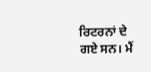ਰਿਟਰਨਾਂ ਦੇ ਗਏ ਸਨ। ਮੈਂ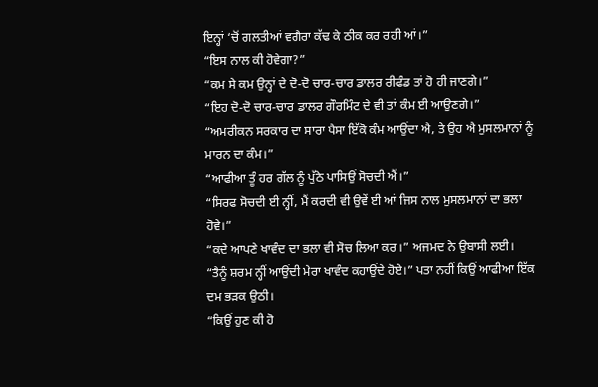ਇਨ੍ਹਾਂ ‘ਚੋਂ ਗਲਤੀਆਂ ਵਗੈਰਾ ਕੱਢ ਕੇ ਠੀਕ ਕਰ ਰਹੀ ਆਂ।”
“ਇਸ ਨਾਲ ਕੀ ਹੋਵੇਗਾ?”
“ਕਮ ਸੇ ਕਮ ਉਨ੍ਹਾਂ ਦੇ ਦੋ-ਦੋ ਚਾਰ-ਚਾਰ ਡਾਲਰ ਰੀਫੰਡ ਤਾਂ ਹੋ ਹੀ ਜਾਣਗੇ।”
“ਇਹ ਦੋ-ਦੋ ਚਾਰ-ਚਾਰ ਡਾਲਰ ਗੌਰਮਿੰਟ ਦੇ ਵੀ ਤਾਂ ਕੰਮ ਈ ਆਉਣਗੇ।”
“ਅਮਰੀਕਨ ਸਰਕਾਰ ਦਾ ਸਾਰਾ ਪੈਸਾ ਇੱਕੋ ਕੰਮ ਆਉਂਦਾ ਐ, ਤੇ ਉਹ ਐ ਮੁਸਲਮਾਨਾਂ ਨੂੰ ਮਾਰਨ ਦਾ ਕੰਮ।”
“ਆਫੀਆ ਤੂੰ ਹਰ ਗੱਲ ਨੂੰ ਪੁੱਠੇ ਪਾਸਿਉਂ ਸੋਚਦੀ ਐਂ।”
“ਸਿਰਫ ਸੋਚਦੀ ਈ ਨ੍ਹੀਂ, ਮੈਂ ਕਰਦੀ ਵੀ ਉਵੇਂ ਈ ਆਂ ਜਿਸ ਨਾਲ ਮੁਸਲਮਾਨਾਂ ਦਾ ਭਲਾ ਹੋਵੇ।”
“ਕਦੇ ਆਪਣੇ ਖਾਵੰਦ ਦਾ ਭਲਾ ਵੀ ਸੋਚ ਲਿਆ ਕਰ।” ਅਜਮਦ ਨੇ ਉਬਾਸੀ ਲਈ।
“ਤੈਨੂੰ ਸ਼ਰਮ ਨ੍ਹੀਂ ਆਉਂਦੀ ਮੇਰਾ ਖਾਵੰਦ ਕਹਾਉਂਦੇ ਹੋਏ।” ਪਤਾ ਨਹੀਂ ਕਿਉਂ ਆਫੀਆ ਇੱਕ ਦਮ ਭੜਕ ਉਠੀ।
“ਕਿਉਂ ਹੁਣ ਕੀ ਹੋ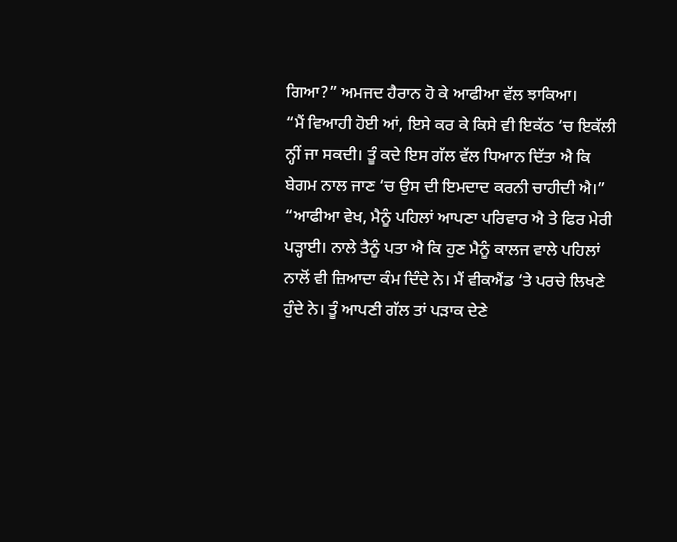ਗਿਆ?” ਅਮਜਦ ਹੈਰਾਨ ਹੋ ਕੇ ਆਫੀਆ ਵੱਲ ਝਾਕਿਆ।
“ਮੈਂ ਵਿਆਹੀ ਹੋਈ ਆਂ, ਇਸੇ ਕਰ ਕੇ ਕਿਸੇ ਵੀ ਇਕੱਠ ‘ਚ ਇਕੱਲੀ ਨ੍ਹੀਂ ਜਾ ਸਕਦੀ। ਤੂੰ ਕਦੇ ਇਸ ਗੱਲ ਵੱਲ ਧਿਆਨ ਦਿੱਤਾ ਐ ਕਿ ਬੇਗਮ ਨਾਲ ਜਾਣ ‘ਚ ਉਸ ਦੀ ਇਮਦਾਦ ਕਰਨੀ ਚਾਹੀਦੀ ਐ।”
“ਆਫੀਆ ਵੇਖ, ਮੈਨੂੰ ਪਹਿਲਾਂ ਆਪਣਾ ਪਰਿਵਾਰ ਐ ਤੇ ਫਿਰ ਮੇਰੀ ਪੜ੍ਹਾਈ। ਨਾਲੇ ਤੈਨੂੰ ਪਤਾ ਐ ਕਿ ਹੁਣ ਮੈਨੂੰ ਕਾਲਜ ਵਾਲੇ ਪਹਿਲਾਂ ਨਾਲੋਂ ਵੀ ਜ਼ਿਆਦਾ ਕੰਮ ਦਿੰਦੇ ਨੇ। ਮੈਂ ਵੀਕਐਂਡ ‘ਤੇ ਪਰਚੇ ਲਿਖਣੇ ਹੁੰਦੇ ਨੇ। ਤੂੰ ਆਪਣੀ ਗੱਲ ਤਾਂ ਪੜਾਕ ਦੇਣੇ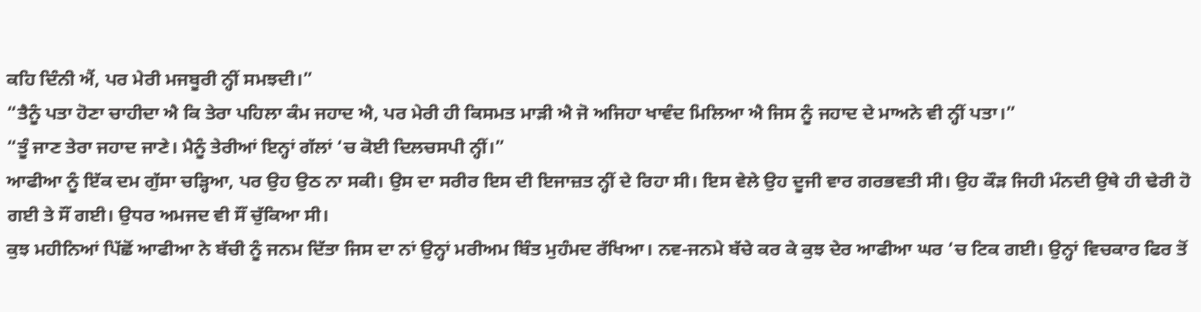ਕਹਿ ਦਿੰਨੀ ਐਂ, ਪਰ ਮੇਰੀ ਮਜਬੂਰੀ ਨ੍ਹੀਂ ਸਮਝਦੀ।”
“ਤੈਨੂੰ ਪਤਾ ਹੋਣਾ ਚਾਹੀਦਾ ਐ ਕਿ ਤੇਰਾ ਪਹਿਲਾ ਕੰਮ ਜਹਾਦ ਐ, ਪਰ ਮੇਰੀ ਹੀ ਕਿਸਮਤ ਮਾੜੀ ਐ ਜੋ ਅਜਿਹਾ ਖਾਵੰਦ ਮਿਲਿਆ ਐ ਜਿਸ ਨੂੰ ਜਹਾਦ ਦੇ ਮਾਅਨੇ ਵੀ ਨ੍ਹੀਂ ਪਤਾ।”
“ਤੂੰ ਜਾਣ ਤੇਰਾ ਜਹਾਦ ਜਾਣੇ। ਮੈਨੂੰ ਤੇਰੀਆਂ ਇਨ੍ਹਾਂ ਗੱਲਾਂ ‘ਚ ਕੋਈ ਦਿਲਚਸਪੀ ਨ੍ਹੀਂ।”
ਆਫੀਆ ਨੂੰ ਇੱਕ ਦਮ ਗੁੱਸਾ ਚੜ੍ਹਿਆ, ਪਰ ਉਹ ਉਠ ਨਾ ਸਕੀ। ਉਸ ਦਾ ਸਰੀਰ ਇਸ ਦੀ ਇਜਾਜ਼ਤ ਨ੍ਹੀਂ ਦੇ ਰਿਹਾ ਸੀ। ਇਸ ਵੇਲੇ ਉਹ ਦੂਜੀ ਵਾਰ ਗਰਭਵਤੀ ਸੀ। ਉਹ ਕੌੜ ਜਿਹੀ ਮੰਨਦੀ ਉਥੇ ਹੀ ਢੇਰੀ ਹੋ ਗਈ ਤੇ ਸੌਂ ਗਈ। ਉਧਰ ਅਮਜਦ ਵੀ ਸੌਂ ਚੁੱਕਿਆ ਸੀ।
ਕੁਝ ਮਹੀਨਿਆਂ ਪਿੱਛੋਂ ਆਫੀਆ ਨੇ ਬੱਚੀ ਨੂੰ ਜਨਮ ਦਿੱਤਾ ਜਿਸ ਦਾ ਨਾਂ ਉਨ੍ਹਾਂ ਮਰੀਅਮ ਬਿੰਤ ਮੁਹੰਮਦ ਰੱਖਿਆ। ਨਵ-ਜਨਮੇ ਬੱਚੇ ਕਰ ਕੇ ਕੁਝ ਦੇਰ ਆਫੀਆ ਘਰ ‘ਚ ਟਿਕ ਗਈ। ਉਨ੍ਹਾਂ ਵਿਚਕਾਰ ਫਿਰ ਤੋਂ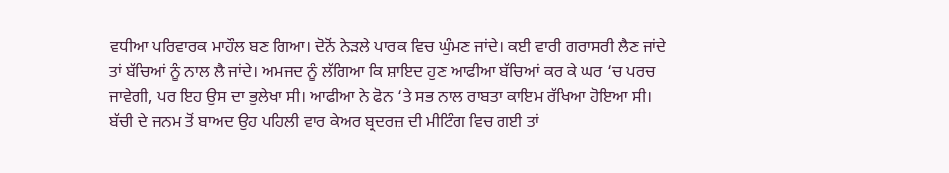ਵਧੀਆ ਪਰਿਵਾਰਕ ਮਾਹੌਲ ਬਣ ਗਿਆ। ਦੋਨੋਂ ਨੇੜਲੇ ਪਾਰਕ ਵਿਚ ਘੁੰਮਣ ਜਾਂਦੇ। ਕਈ ਵਾਰੀ ਗਰਾਸਰੀ ਲੈਣ ਜਾਂਦੇ ਤਾਂ ਬੱਚਿਆਂ ਨੂੰ ਨਾਲ ਲੈ ਜਾਂਦੇ। ਅਮਜਦ ਨੂੰ ਲੱਗਿਆ ਕਿ ਸ਼ਾਇਦ ਹੁਣ ਆਫੀਆ ਬੱਚਿਆਂ ਕਰ ਕੇ ਘਰ ‘ਚ ਪਰਚ ਜਾਵੇਗੀ, ਪਰ ਇਹ ਉਸ ਦਾ ਭੁਲੇਖਾ ਸੀ। ਆਫੀਆ ਨੇ ਫੋਨ ‘ਤੇ ਸਭ ਨਾਲ ਰਾਬਤਾ ਕਾਇਮ ਰੱਖਿਆ ਹੋਇਆ ਸੀ। ਬੱਚੀ ਦੇ ਜਨਮ ਤੋਂ ਬਾਅਦ ਉਹ ਪਹਿਲੀ ਵਾਰ ਕੇਅਰ ਬ੍ਰਦਰਜ਼ ਦੀ ਮੀਟਿੰਗ ਵਿਚ ਗਈ ਤਾਂ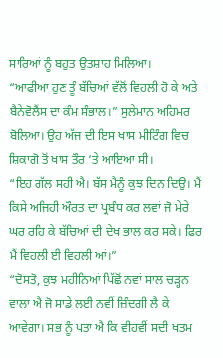ਸਾਰਿਆਂ ਨੂੰ ਬਹੁਤ ਉਤਸ਼ਾਹ ਮਿਲਿਆ।
“ਆਫੀਆ ਹੁਣ ਤੂੰ ਬੱਚਿਆਂ ਵੱਲੋਂ ਵਿਹਲੀ ਹੋ ਕੇ ਅਤੇ ਬੈਨੇਵੋਲੈਂਸ ਦਾ ਕੰਮ ਸੰਭਾਲ।” ਸੁਲੇਮਾਨ ਅਹਿਮਰ ਬੋਲਿਆ। ਉਹ ਅੱਜ ਦੀ ਇਸ ਖਾਸ ਮੀਟਿੰਗ ਵਿਚ ਸ਼ਿਕਾਗੋ ਤੋਂ ਖਾਸ ਤੌਰ ‘ਤੇ ਆਇਆ ਸੀ।
“ਇਹ ਗੱਲ ਸਹੀ ਐ। ਬੱਸ ਮੈਨੂੰ ਕੁਝ ਦਿਨ ਦਿਉ। ਮੈਂ ਕਿਸੇ ਅਜਿਹੀ ਔਰਤ ਦਾ ਪ੍ਰਬੰਧ ਕਰ ਲਵਾਂ ਜੋ ਮੇਰੇ ਘਰ ਰਹਿ ਕੇ ਬੱਚਿਆਂ ਦੀ ਦੇਖ ਭਾਲ ਕਰ ਸਕੇ। ਫਿਰ ਮੈਂ ਵਿਹਲੀ ਈ ਵਿਹਲੀ ਆਂ।”
“ਦੋਸਤੋ, ਕੁਝ ਮਹੀਨਿਆਂ ਪਿੱਛੋਂ ਨਵਾਂ ਸਾਲ ਚੜ੍ਹਨ ਵਾਲਾ ਐ ਜੋ ਸਾਡੇ ਲਈ ਨਵੀਂ ਜ਼ਿੰਦਗੀ ਲੈ ਕੇ ਆਵੇਗਾ। ਸਭ ਨੂੰ ਪਤਾ ਐ ਕਿ ਵੀਹਵੀਂ ਸਦੀ ਖਤਮ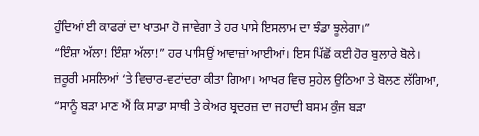ਹੁੰਦਿਆਂ ਈ ਕਾਫਰਾਂ ਦਾ ਖਾਤਮਾ ਹੋ ਜਾਵੇਗਾ ਤੇ ਹਰ ਪਾਸੇ ਇਸਲਾਮ ਦਾ ਝੰਡਾ ਝੂਲੇਗਾ।”
“ਇੰਸ਼ਾ ਅੱਲਾ! ਇੰਸ਼ਾ ਅੱਲਾ!” ਹਰ ਪਾਸਿਉਂ ਆਵਾਜ਼ਾਂ ਆਈਆਂ। ਇਸ ਪਿੱਛੋਂ ਕਈ ਹੋਰ ਬੁਲਾਰੇ ਬੋਲੇ। ਜ਼ਰੂਰੀ ਮਸਲਿਆਂ ‘ਤੇ ਵਿਚਾਰ-ਵਟਾਂਦਰਾ ਕੀਤਾ ਗਿਆ। ਆਖਰ ਵਿਚ ਸੁਹੇਲ ਉਠਿਆ ਤੇ ਬੋਲਣ ਲੱਗਿਆ, “ਸਾਨੂੰ ਬੜਾ ਮਾਣ ਐਂ ਕਿ ਸਾਡਾ ਸਾਥੀ ਤੇ ਕੇਅਰ ਬ੍ਰਦਰਜ਼ ਦਾ ਜਹਾਦੀ ਬਸਮ ਕੁੰਜ ਬੜਾ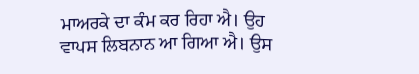ਮਾਅਰਕੇ ਦਾ ਕੰਮ ਕਰ ਰਿਹਾ ਐ। ਉਹ ਵਾਪਸ ਲਿਬਨਾਨ ਆ ਗਿਆ ਐ। ਉਸ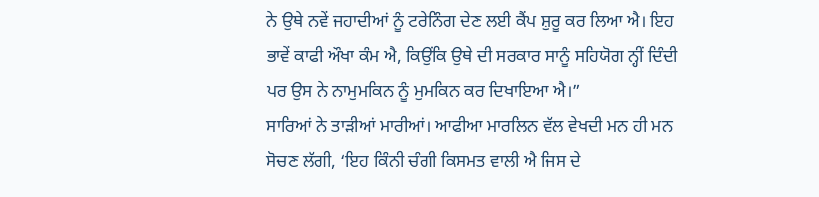ਨੇ ਉਥੇ ਨਵੇਂ ਜਹਾਦੀਆਂ ਨੂੰ ਟਰੇਨਿੰਗ ਦੇਣ ਲਈ ਕੈਂਪ ਸ਼ੁਰੂ ਕਰ ਲਿਆ ਐ। ਇਹ ਭਾਵੇਂ ਕਾਫੀ ਔਖਾ ਕੰਮ ਐ, ਕਿਉਂਕਿ ਉਥੇ ਦੀ ਸਰਕਾਰ ਸਾਨੂੰ ਸਹਿਯੋਗ ਨ੍ਹੀਂ ਦਿੰਦੀ ਪਰ ਉਸ ਨੇ ਨਾਮੁਮਕਿਨ ਨੂੰ ਮੁਮਕਿਨ ਕਰ ਦਿਖਾਇਆ ਐ।”
ਸਾਰਿਆਂ ਨੇ ਤਾੜੀਆਂ ਮਾਰੀਆਂ। ਆਫੀਆ ਮਾਰਲਿਨ ਵੱਲ ਵੇਖਦੀ ਮਨ ਹੀ ਮਨ ਸੋਚਣ ਲੱਗੀ, ‘ਇਹ ਕਿੰਨੀ ਚੰਗੀ ਕਿਸਮਤ ਵਾਲੀ ਐ ਜਿਸ ਦੇ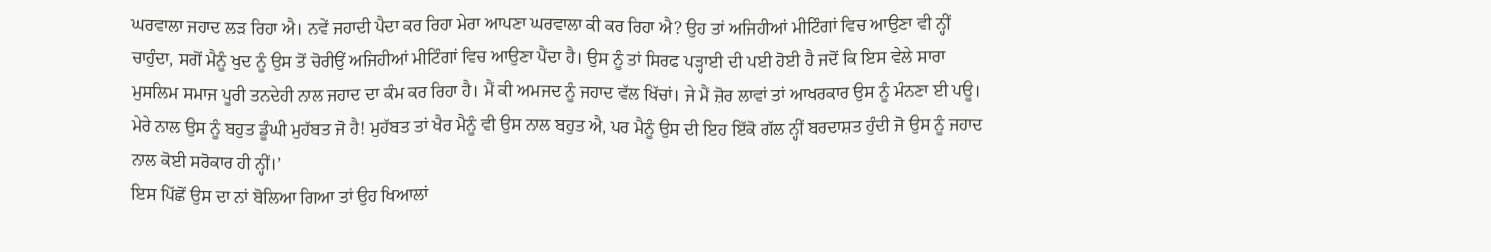ਘਰਵਾਲਾ ਜਹਾਦ ਲੜ ਰਿਹਾ ਐ। ਨਵੇਂ ਜਹਾਦੀ ਪੈਦਾ ਕਰ ਰਿਹਾ ਮੇਰਾ ਆਪਣਾ ਘਰਵਾਲਾ ਕੀ ਕਰ ਰਿਹਾ ਐ? ਉਹ ਤਾਂ ਅਜਿਹੀਆਂ ਮੀਟਿੰਗਾਂ ਵਿਚ ਆਉਣਾ ਵੀ ਨ੍ਹੀਂ ਚਾਹੁੰਦਾ, ਸਗੋਂ ਮੈਨੂੰ ਖੁਦ ਨੂੰ ਉਸ ਤੋਂ ਚੋਰੀਉਂ ਅਜਿਹੀਆਂ ਮੀਟਿੰਗਾਂ ਵਿਚ ਆਉਣਾ ਪੈਂਦਾ ਹੈ। ਉਸ ਨੂੰ ਤਾਂ ਸਿਰਫ ਪੜ੍ਹਾਈ ਦੀ ਪਈ ਹੋਈ ਹੈ ਜਦੋਂ ਕਿ ਇਸ ਵੇਲੇ ਸਾਰਾ ਮੁਸਲਿਮ ਸਮਾਜ ਪੂਰੀ ਤਨਦੇਹੀ ਨਾਲ ਜਹਾਦ ਦਾ ਕੰਮ ਕਰ ਰਿਹਾ ਹੈ। ਮੈਂ ਕੀ ਅਮਜਦ ਨੂੰ ਜਹਾਦ ਵੱਲ ਖਿੱਚਾਂ। ਜੇ ਮੈਂ ਜ਼ੋਰ ਲਾਵਾਂ ਤਾਂ ਆਖਰਕਾਰ ਉਸ ਨੂੰ ਮੰਨਣਾ ਈ ਪਊ। ਮੇਰੇ ਨਾਲ ਉਸ ਨੂੰ ਬਹੁਤ ਡੂੰਘੀ ਮੁਹੱਬਤ ਜੋ ਹੈ! ਮੁਹੱਬਤ ਤਾਂ ਖੈਰ ਮੈਨੂੰ ਵੀ ਉਸ ਨਾਲ ਬਹੁਤ ਐ, ਪਰ ਮੈਨੂੰ ਉਸ ਦੀ ਇਹ ਇੱਕੋ ਗੱਲ ਨ੍ਹੀਂ ਬਰਦਾਸ਼ਤ ਹੁੰਦੀ ਜੋ ਉਸ ਨੂੰ ਜਹਾਦ ਨਾਲ ਕੋਈ ਸਰੋਕਾਰ ਹੀ ਨ੍ਹੀਂ।’
ਇਸ ਪਿੱਛੋਂ ਉਸ ਦਾ ਨਾਂ ਬੋਲਿਆ ਗਿਆ ਤਾਂ ਉਹ ਖਿਆਲਾਂ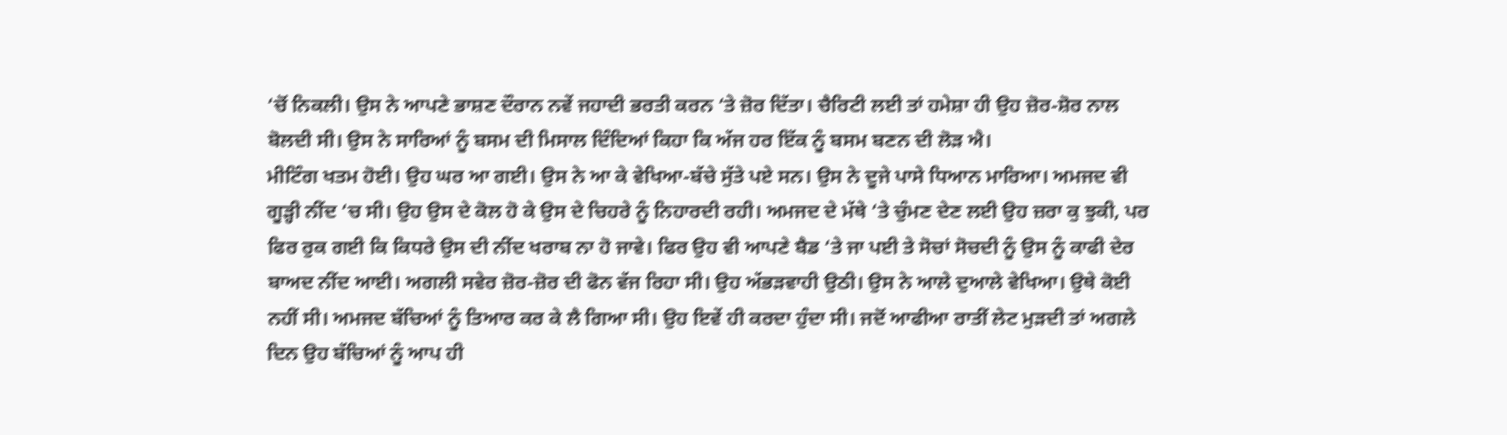‘ਚੋਂ ਨਿਕਲੀ। ਉਸ ਨੇ ਆਪਣੇ ਭਾਸ਼ਣ ਦੌਰਾਨ ਨਵੇਂ ਜਹਾਦੀ ਭਰਤੀ ਕਰਨ ‘ਤੇ ਜ਼ੋਰ ਦਿੱਤਾ। ਚੈਰਿਟੀ ਲਈ ਤਾਂ ਹਮੇਸ਼ਾ ਹੀ ਉਹ ਜ਼ੋਰ-ਸ਼ੋਰ ਨਾਲ ਬੋਲਦੀ ਸੀ। ਉਸ ਨੇ ਸਾਰਿਆਂ ਨੂੰ ਬਸਮ ਦੀ ਮਿਸਾਲ ਦਿੰਦਿਆਂ ਕਿਹਾ ਕਿ ਅੱਜ ਹਰ ਇੱਕ ਨੂੰ ਬਸਮ ਬਣਨ ਦੀ ਲੋੜ ਐ।
ਮੀਟਿੰਗ ਖਤਮ ਹੋਈ। ਉਹ ਘਰ ਆ ਗਈ। ਉਸ ਨੇ ਆ ਕੇ ਵੇਖਿਆ-ਬੱਚੇ ਸੁੱਤੇ ਪਏ ਸਨ। ਉਸ ਨੇ ਦੂਜੇ ਪਾਸੇ ਧਿਆਨ ਮਾਰਿਆ। ਅਮਜਦ ਵੀ ਗੂੜ੍ਹੀ ਨੀਂਦ ‘ਚ ਸੀ। ਉਹ ਉਸ ਦੇ ਕੋਲ ਹੋ ਕੇ ਉਸ ਦੇ ਚਿਹਰੇ ਨੂੰ ਨਿਹਾਰਦੀ ਰਹੀ। ਅਮਜਦ ਦੇ ਮੱਥੇ ‘ਤੇ ਚੁੰਮਣ ਦੇਣ ਲਈ ਉਹ ਜ਼ਰਾ ਕੁ ਝੁਕੀ, ਪਰ ਫਿਰ ਰੁਕ ਗਈ ਕਿ ਕਿਧਰੇ ਉਸ ਦੀ ਨੀਂਦ ਖਰਾਬ ਨਾ ਹੋ ਜਾਵੇ। ਫਿਰ ਉਹ ਵੀ ਆਪਣੇ ਬੈਡ ‘ਤੇ ਜਾ ਪਈ ਤੇ ਸੋਚਾਂ ਸੋਚਦੀ ਨੂੰ ਉਸ ਨੂੰ ਕਾਫੀ ਦੇਰ ਬਾਅਦ ਨੀਂਦ ਆਈ। ਅਗਲੀ ਸਵੇਰ ਜ਼ੋਰ-ਜ਼ੋਰ ਦੀ ਫੋਨ ਵੱਜ ਰਿਹਾ ਸੀ। ਉਹ ਅੱਭੜਵਾਹੀ ਉਠੀ। ਉਸ ਨੇ ਆਲੇ ਦੁਆਲੇ ਵੇਖਿਆ। ਉਥੇ ਕੋਈ ਨਹੀਂ ਸੀ। ਅਮਜਦ ਬੱਚਿਆਂ ਨੂੰ ਤਿਆਰ ਕਰ ਕੇ ਲੈ ਗਿਆ ਸੀ। ਉਹ ਇਵੇਂ ਹੀ ਕਰਦਾ ਹੁੰਦਾ ਸੀ। ਜਦੋਂ ਆਫੀਆ ਰਾਤੀਂ ਲੇਟ ਮੁੜਦੀ ਤਾਂ ਅਗਲੇ ਦਿਨ ਉਹ ਬੱਚਿਆਂ ਨੂੰ ਆਪ ਹੀ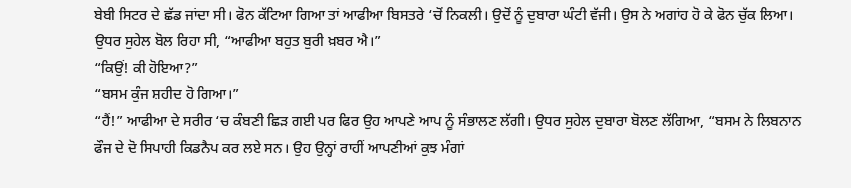ਬੇਬੀ ਸਿਟਰ ਦੇ ਛੱਡ ਜਾਂਦਾ ਸੀ। ਫੋਨ ਕੱਟਿਆ ਗਿਆ ਤਾਂ ਆਫੀਆ ਬਿਸਤਰੇ ‘ਚੋਂ ਨਿਕਲੀ। ਉਦੋਂ ਨੂੰ ਦੁਬਾਰਾ ਘੰਟੀ ਵੱਜੀ। ਉਸ ਨੇ ਅਗਾਂਹ ਹੋ ਕੇ ਫੋਨ ਚੁੱਕ ਲਿਆ। ਉਧਰ ਸੁਹੇਲ ਬੋਲ ਰਿਹਾ ਸੀ, “ਆਫੀਆ ਬਹੁਤ ਬੁਰੀ ਖ਼ਬਰ ਐ।”
“ਕਿਉਂ! ਕੀ ਹੋਇਆ?”
“ਬਸਮ ਕੁੰਜ ਸ਼ਹੀਦ ਹੋ ਗਿਆ।”
“ਹੈਂ!” ਆਫੀਆ ਦੇ ਸਰੀਰ ‘ਚ ਕੰਬਣੀ ਛਿੜ ਗਈ ਪਰ ਫਿਰ ਉਹ ਆਪਣੇ ਆਪ ਨੂੰ ਸੰਭਾਲਣ ਲੱਗੀ। ਉਧਰ ਸੁਹੇਲ ਦੁਬਾਰਾ ਬੋਲਣ ਲੱਗਿਆ, “ਬਸਮ ਨੇ ਲਿਬਨਾਨ ਫੌਜ ਦੇ ਦੋ ਸਿਪਾਹੀ ਕਿਡਨੈਪ ਕਰ ਲਏ ਸਨ। ਉਹ ਉਨ੍ਹਾਂ ਰਾਹੀਂ ਆਪਣੀਆਂ ਕੁਝ ਮੰਗਾਂ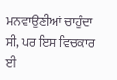ਮਨਵਾਉਣੀਆਂ ਚਾਹੁੰਦਾ ਸੀ, ਪਰ ਇਸ ਵਿਚਕਾਰ ਈ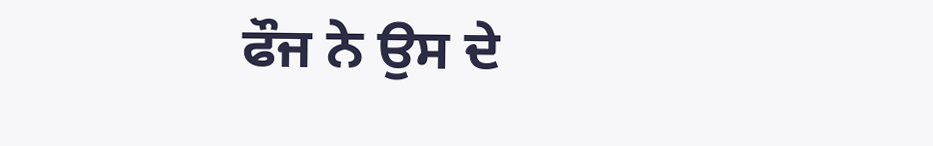ਫੌਜ ਨੇ ਉਸ ਦੇ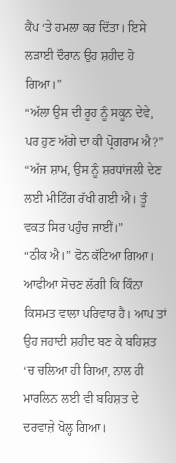ਕੈਂਪ ‘ਤੇ ਹਮਲਾ ਕਰ ਦਿੱਤਾ। ਇਸੇ ਲੜਾਈ ਦੌਰਾਨ ਉਹ ਸ਼ਹੀਦ ਹੋ ਗਿਆ।”
“ਅੱਲਾ ਉਸ ਦੀ ਰੂਹ ਨੂੰ ਸਕੂਨ ਦੇਵੇ, ਪਰ ਹੁਣ ਅੱਗੇ ਦਾ ਕੀ ਪ੍ਰੋਗਰਾਮ ਐ?”
“ਅੱਜ ਸ਼ਾਮ, ਉਸ ਨੂੰ ਸ਼ਰਧਾਂਜਲੀ ਦੇਣ ਲਈ ਮੀਟਿੰਗ ਰੱਖੀ ਗਈ ਐ। ਤੂੰ ਵਕਤ ਸਿਰ ਪਹੁੰਚ ਜਾਈਂ।”
“ਠੀਕ ਐ।” ਫੋਨ ਕੱਟਿਆ ਗਿਆ। ਆਫੀਆ ਸੋਚਣ ਲੱਗੀ ਕਿ ਕਿੰਨਾ ਕਿਸਮਤ ਵਾਲਾ ਪਰਿਵਾਰ ਹੈ। ਆਪ ਤਾਂ ਉਹ ਜਹਾਦੀ ਸ਼ਹੀਦ ਬਣ ਕੇ ਬਹਿਸ਼ਤ ‘ਚ ਚਲਿਆ ਹੀ ਗਿਆ, ਨਾਲ ਹੀ ਮਾਰਲਿਨ ਲਈ ਵੀ ਬਹਿਸ਼ਤ ਦੇ ਦਰਵਾਜ਼ੇ ਖੋਲ੍ਹ ਗਿਆ।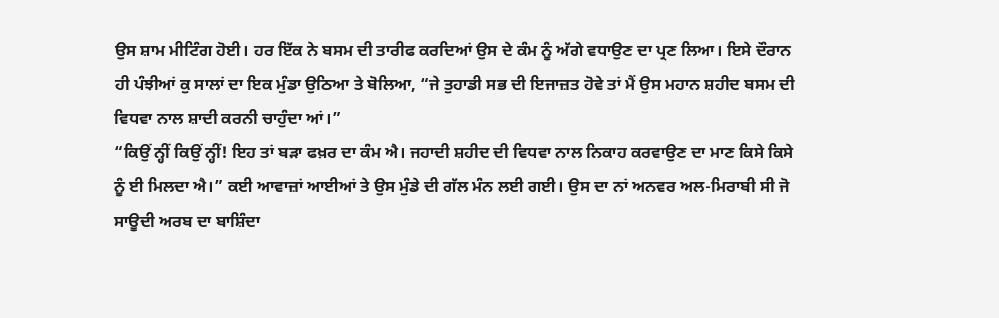ਉਸ ਸ਼ਾਮ ਮੀਟਿੰਗ ਹੋਈ। ਹਰ ਇੱਕ ਨੇ ਬਸਮ ਦੀ ਤਾਰੀਫ ਕਰਦਿਆਂ ਉਸ ਦੇ ਕੰਮ ਨੂੰ ਅੱਗੇ ਵਧਾਉਣ ਦਾ ਪ੍ਰਣ ਲਿਆ। ਇਸੇ ਦੌਰਾਨ ਹੀ ਪੰਝੀਆਂ ਕੁ ਸਾਲਾਂ ਦਾ ਇਕ ਮੁੰਡਾ ਉਠਿਆ ਤੇ ਬੋਲਿਆ, “ਜੇ ਤੁਹਾਡੀ ਸਭ ਦੀ ਇਜਾਜ਼ਤ ਹੋਵੇ ਤਾਂ ਮੈਂ ਉਸ ਮਹਾਨ ਸ਼ਹੀਦ ਬਸਮ ਦੀ ਵਿਧਵਾ ਨਾਲ ਸ਼ਾਦੀ ਕਰਨੀ ਚਾਹੁੰਦਾ ਆਂ।”
“ਕਿਉਂ ਨ੍ਹੀਂ ਕਿਉਂ ਨ੍ਹੀਂ! ਇਹ ਤਾਂ ਬੜਾ ਫਖ਼ਰ ਦਾ ਕੰਮ ਐ। ਜਹਾਦੀ ਸ਼ਹੀਦ ਦੀ ਵਿਧਵਾ ਨਾਲ ਨਿਕਾਹ ਕਰਵਾਉਣ ਦਾ ਮਾਣ ਕਿਸੇ ਕਿਸੇ ਨੂੰ ਈ ਮਿਲਦਾ ਐ।” ਕਈ ਆਵਾਜ਼ਾਂ ਆਈਆਂ ਤੇ ਉਸ ਮੁੰਡੇ ਦੀ ਗੱਲ ਮੰਨ ਲਈ ਗਈ। ਉਸ ਦਾ ਨਾਂ ਅਨਵਰ ਅਲ-ਮਿਰਾਬੀ ਸੀ ਜੋ ਸਾਊਦੀ ਅਰਬ ਦਾ ਬਾਸ਼ਿੰਦਾ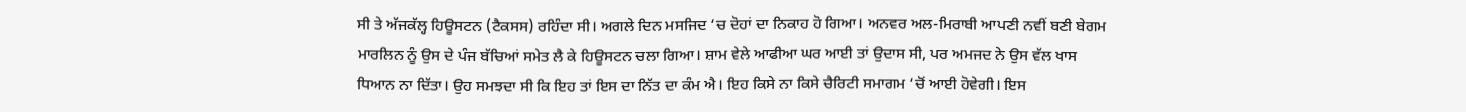ਸੀ ਤੇ ਅੱਜਕੱਲ੍ਹ ਹਿਊਸਟਨ (ਟੈਕਸਸ) ਰਹਿੰਦਾ ਸੀ। ਅਗਲੇ ਦਿਨ ਮਸਜਿਦ ‘ਚ ਦੋਹਾਂ ਦਾ ਨਿਕਾਹ ਹੋ ਗਿਆ। ਅਨਵਰ ਅਲ-ਮਿਰਾਬੀ ਆਪਣੀ ਨਵੀਂ ਬਣੀ ਬੇਗਮ ਮਾਰਲਿਨ ਨੂੰ ਉਸ ਦੇ ਪੰਜ ਬੱਚਿਆਂ ਸਮੇਤ ਲੈ ਕੇ ਹਿਊਸਟਨ ਚਲਾ ਗਿਆ। ਸ਼ਾਮ ਵੇਲੇ ਆਫੀਆ ਘਰ ਆਈ ਤਾਂ ਉਦਾਸ ਸੀ, ਪਰ ਅਮਜਦ ਨੇ ਉਸ ਵੱਲ ਖਾਸ ਧਿਆਨ ਨਾ ਦਿੱਤਾ। ਉਹ ਸਮਝਦਾ ਸੀ ਕਿ ਇਹ ਤਾਂ ਇਸ ਦਾ ਨਿੱਤ ਦਾ ਕੰਮ ਐ। ਇਹ ਕਿਸੇ ਨਾ ਕਿਸੇ ਚੈਰਿਟੀ ਸਮਾਗਮ ‘ਚੋਂ ਆਈ ਹੋਵੇਗੀ। ਇਸ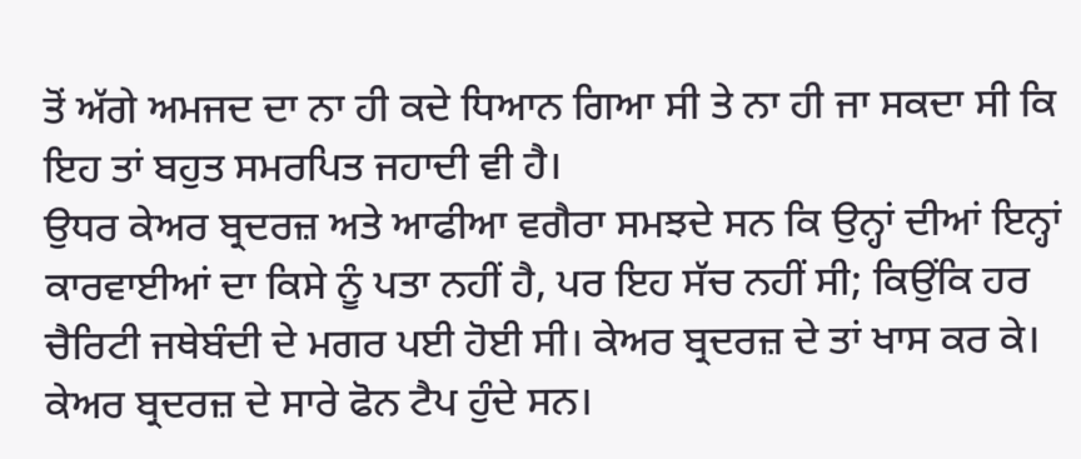ਤੋਂ ਅੱਗੇ ਅਮਜਦ ਦਾ ਨਾ ਹੀ ਕਦੇ ਧਿਆਨ ਗਿਆ ਸੀ ਤੇ ਨਾ ਹੀ ਜਾ ਸਕਦਾ ਸੀ ਕਿ ਇਹ ਤਾਂ ਬਹੁਤ ਸਮਰਪਿਤ ਜਹਾਦੀ ਵੀ ਹੈ।
ਉਧਰ ਕੇਅਰ ਬ੍ਰਦਰਜ਼ ਅਤੇ ਆਫੀਆ ਵਗੈਰਾ ਸਮਝਦੇ ਸਨ ਕਿ ਉਨ੍ਹਾਂ ਦੀਆਂ ਇਨ੍ਹਾਂ ਕਾਰਵਾਈਆਂ ਦਾ ਕਿਸੇ ਨੂੰ ਪਤਾ ਨਹੀਂ ਹੈ, ਪਰ ਇਹ ਸੱਚ ਨਹੀਂ ਸੀ; ਕਿਉਂਕਿ ਹਰ ਚੈਰਿਟੀ ਜਥੇਬੰਦੀ ਦੇ ਮਗਰ ਪਈ ਹੋਈ ਸੀ। ਕੇਅਰ ਬ੍ਰਦਰਜ਼ ਦੇ ਤਾਂ ਖਾਸ ਕਰ ਕੇ। ਕੇਅਰ ਬ੍ਰਦਰਜ਼ ਦੇ ਸਾਰੇ ਫੋਨ ਟੈਪ ਹੁੰਦੇ ਸਨ।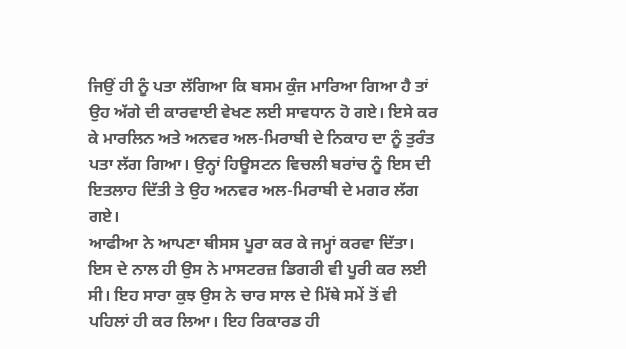ਜਿਉਂ ਹੀ ਨੂੰ ਪਤਾ ਲੱਗਿਆ ਕਿ ਬਸਮ ਕੁੰਜ ਮਾਰਿਆ ਗਿਆ ਹੈ ਤਾਂ ਉਹ ਅੱਗੇ ਦੀ ਕਾਰਵਾਈ ਵੇਖਣ ਲਈ ਸਾਵਧਾਨ ਹੋ ਗਏ। ਇਸੇ ਕਰ ਕੇ ਮਾਰਲਿਨ ਅਤੇ ਅਨਵਰ ਅਲ-ਮਿਰਾਬੀ ਦੇ ਨਿਕਾਹ ਦਾ ਨੂੰ ਤੁਰੰਤ ਪਤਾ ਲੱਗ ਗਿਆ। ਉਨ੍ਹਾਂ ਹਿਊਸਟਨ ਵਿਚਲੀ ਬਰਾਂਚ ਨੂੰ ਇਸ ਦੀ ਇਤਲਾਹ ਦਿੱਤੀ ਤੇ ਉਹ ਅਨਵਰ ਅਲ-ਮਿਰਾਬੀ ਦੇ ਮਗਰ ਲੱਗ ਗਏ।
ਆਫੀਆ ਨੇ ਆਪਣਾ ਥੀਸਸ ਪੂਰਾ ਕਰ ਕੇ ਜਮ੍ਹਾਂ ਕਰਵਾ ਦਿੱਤਾ। ਇਸ ਦੇ ਨਾਲ ਹੀ ਉਸ ਨੇ ਮਾਸਟਰਜ਼ ਡਿਗਰੀ ਵੀ ਪੂਰੀ ਕਰ ਲਈ ਸੀ। ਇਹ ਸਾਰਾ ਕੁਝ ਉਸ ਨੇ ਚਾਰ ਸਾਲ ਦੇ ਮਿੱਥੇ ਸਮੇਂ ਤੋਂ ਵੀ ਪਹਿਲਾਂ ਹੀ ਕਰ ਲਿਆ। ਇਹ ਰਿਕਾਰਡ ਹੀ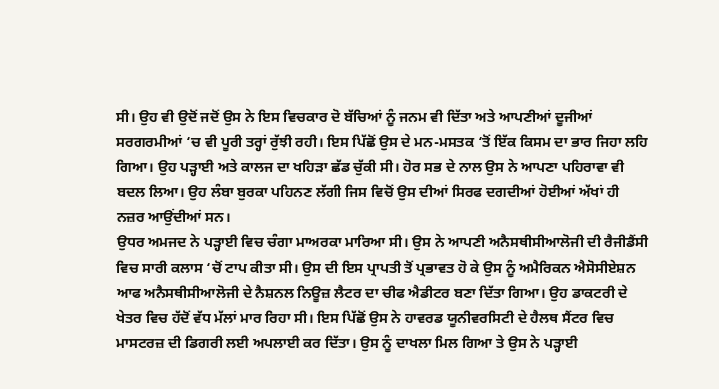ਸੀ। ਉਹ ਵੀ ਉਦੋਂ ਜਦੋਂ ਉਸ ਨੇ ਇਸ ਵਿਚਕਾਰ ਦੋ ਬੱਚਿਆਂ ਨੂੰ ਜਨਮ ਵੀ ਦਿੱਤਾ ਅਤੇ ਆਪਣੀਆਂ ਦੂਜੀਆਂ ਸਰਗਰਮੀਆਂ ‘ਚ ਵੀ ਪੂਰੀ ਤਰ੍ਹਾਂ ਰੁੱਝੀ ਰਹੀ। ਇਸ ਪਿੱਛੋਂ ਉਸ ਦੇ ਮਨ-ਮਸਤਕ ‘ਤੋਂ ਇੱਕ ਕਿਸਮ ਦਾ ਭਾਰ ਜਿਹਾ ਲਹਿ ਗਿਆ। ਉਹ ਪੜ੍ਹਾਈ ਅਤੇ ਕਾਲਜ ਦਾ ਖਹਿੜਾ ਛੱਡ ਚੁੱਕੀ ਸੀ। ਹੋਰ ਸਭ ਦੇ ਨਾਲ ਉਸ ਨੇ ਆਪਣਾ ਪਹਿਰਾਵਾ ਵੀ ਬਦਲ ਲਿਆ। ਉਹ ਲੰਬਾ ਬੁਰਕਾ ਪਹਿਨਣ ਲੱਗੀ ਜਿਸ ਵਿਚੋਂ ਉਸ ਦੀਆਂ ਸਿਰਫ ਦਗਦੀਆਂ ਹੋਈਆਂ ਅੱਖਾਂ ਹੀ ਨਜ਼ਰ ਆਉਂਦੀਆਂ ਸਨ।
ਉਧਰ ਅਮਜਦ ਨੇ ਪੜ੍ਹਾਈ ਵਿਚ ਚੰਗਾ ਮਾਅਰਕਾ ਮਾਰਿਆ ਸੀ। ਉਸ ਨੇ ਆਪਣੀ ਅਨੈਸਥੀਸੀਆਲੋਜੀ ਦੀ ਰੈਜੀਡੈਂਸੀ ਵਿਚ ਸਾਰੀ ਕਲਾਸ ‘ਚੋਂ ਟਾਪ ਕੀਤਾ ਸੀ। ਉਸ ਦੀ ਇਸ ਪ੍ਰਾਪਤੀ ਤੋਂ ਪ੍ਰਭਾਵਤ ਹੋ ਕੇ ਉਸ ਨੂੰ ਅਮੈਰਿਕਨ ਐਸੋਸੀਏਸ਼ਨ ਆਫ ਅਨੈਸਥੀਸੀਆਲੋਜੀ ਦੇ ਨੈਸ਼ਨਲ ਨਿਊਜ਼ ਲੈਟਰ ਦਾ ਚੀਫ ਐਡੀਟਰ ਬਣਾ ਦਿੱਤਾ ਗਿਆ। ਉਹ ਡਾਕਟਰੀ ਦੇ ਖੇਤਰ ਵਿਚ ਹੱਦੋਂ ਵੱਧ ਮੱਲਾਂ ਮਾਰ ਰਿਹਾ ਸੀ। ਇਸ ਪਿੱਛੋਂ ਉਸ ਨੇ ਹਾਵਰਡ ਯੂਨੀਵਰਸਿਟੀ ਦੇ ਹੈਲਥ ਸੈਂਟਰ ਵਿਚ ਮਾਸਟਰਜ਼ ਦੀ ਡਿਗਰੀ ਲਈ ਅਪਲਾਈ ਕਰ ਦਿੱਤਾ। ਉਸ ਨੂੰ ਦਾਖਲਾ ਮਿਲ ਗਿਆ ਤੇ ਉਸ ਨੇ ਪੜ੍ਹਾਈ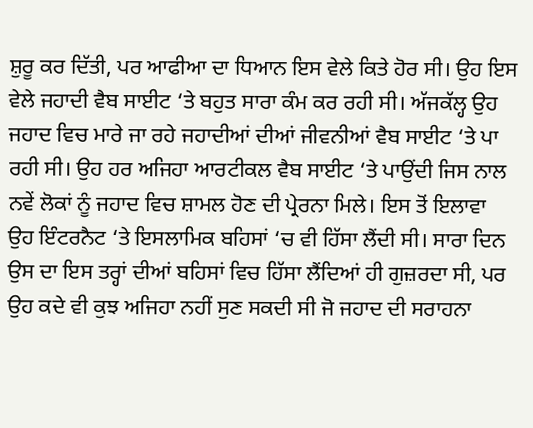ਸ਼ੁਰੂ ਕਰ ਦਿੱਤੀ, ਪਰ ਆਫੀਆ ਦਾ ਧਿਆਨ ਇਸ ਵੇਲੇ ਕਿਤੇ ਹੋਰ ਸੀ। ਉਹ ਇਸ ਵੇਲੇ ਜਹਾਦੀ ਵੈਬ ਸਾਈਟ ‘ਤੇ ਬਹੁਤ ਸਾਰਾ ਕੰਮ ਕਰ ਰਹੀ ਸੀ। ਅੱਜਕੱਲ੍ਹ ਉਹ ਜਹਾਦ ਵਿਚ ਮਾਰੇ ਜਾ ਰਹੇ ਜਹਾਦੀਆਂ ਦੀਆਂ ਜੀਵਨੀਆਂ ਵੈਬ ਸਾਈਟ ‘ਤੇ ਪਾ ਰਹੀ ਸੀ। ਉਹ ਹਰ ਅਜਿਹਾ ਆਰਟੀਕਲ ਵੈਬ ਸਾਈਟ ‘ਤੇ ਪਾਉਂਦੀ ਜਿਸ ਨਾਲ ਨਵੇਂ ਲੋਕਾਂ ਨੂੰ ਜਹਾਦ ਵਿਚ ਸ਼ਾਮਲ ਹੋਣ ਦੀ ਪ੍ਰੇਰਨਾ ਮਿਲੇ। ਇਸ ਤੋਂ ਇਲਾਵਾ ਉਹ ਇੰਟਰਨੈਟ ‘ਤੇ ਇਸਲਾਮਿਕ ਬਹਿਸਾਂ ‘ਚ ਵੀ ਹਿੱਸਾ ਲੈਂਦੀ ਸੀ। ਸਾਰਾ ਦਿਨ ਉਸ ਦਾ ਇਸ ਤਰ੍ਹਾਂ ਦੀਆਂ ਬਹਿਸਾਂ ਵਿਚ ਹਿੱਸਾ ਲੈਂਦਿਆਂ ਹੀ ਗੁਜ਼ਰਦਾ ਸੀ, ਪਰ ਉਹ ਕਦੇ ਵੀ ਕੁਝ ਅਜਿਹਾ ਨਹੀਂ ਸੁਣ ਸਕਦੀ ਸੀ ਜੋ ਜਹਾਦ ਦੀ ਸਰਾਹਨਾ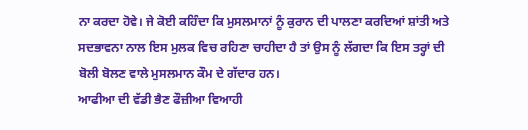ਨਾ ਕਰਦਾ ਹੋਵੇ। ਜੇ ਕੋਈ ਕਹਿੰਦਾ ਕਿ ਮੁਸਲਮਾਨਾਂ ਨੂੰ ਕੁਰਾਨ ਦੀ ਪਾਲਣਾ ਕਰਦਿਆਂ ਸ਼ਾਂਤੀ ਅਤੇ ਸਦਭਾਵਨਾ ਨਾਲ ਇਸ ਮੁਲਕ ਵਿਚ ਰਹਿਣਾ ਚਾਹੀਦਾ ਹੈ ਤਾਂ ਉਸ ਨੂੰ ਲੱਗਦਾ ਕਿ ਇਸ ਤਰ੍ਹਾਂ ਦੀ ਬੋਲੀ ਬੋਲਣ ਵਾਲੇ ਮੁਸਲਮਾਨ ਕੌਮ ਦੇ ਗੱਦਾਰ ਹਨ।
ਆਫੀਆ ਦੀ ਵੱਡੀ ਭੈਣ ਫੌਜ਼ੀਆ ਵਿਆਹੀ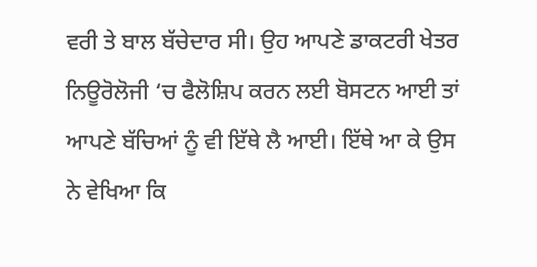ਵਰੀ ਤੇ ਬਾਲ ਬੱਚੇਦਾਰ ਸੀ। ਉਹ ਆਪਣੇ ਡਾਕਟਰੀ ਖੇਤਰ ਨਿਊਰੋਲੋਜੀ ‘ਚ ਫੈਲੋਸ਼ਿਪ ਕਰਨ ਲਈ ਬੋਸਟਨ ਆਈ ਤਾਂ ਆਪਣੇ ਬੱਚਿਆਂ ਨੂੰ ਵੀ ਇੱਥੇ ਲੈ ਆਈ। ਇੱਥੇ ਆ ਕੇ ਉਸ ਨੇ ਵੇਖਿਆ ਕਿ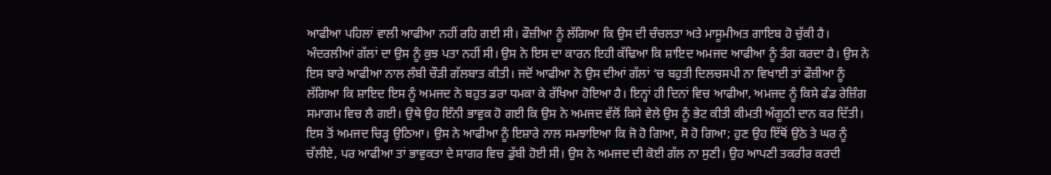ਆਫੀਆ ਪਹਿਲਾਂ ਵਾਲੀ ਆਫੀਆ ਨਹੀਂ ਰਹਿ ਗਈ ਸੀ। ਫੌਜ਼ੀਆ ਨੂੰ ਲੱਗਿਆ ਕਿ ਉਸ ਦੀ ਚੰਚਲਤਾ ਅਤੇ ਮਾਸੂਮੀਅਤ ਗਾਇਬ ਹੋ ਚੁੱਕੀ ਹੈ। ਅੰਦਰਲੀਆਂ ਗੱਲਾਂ ਦਾ ਉਸ ਨੂੰ ਕੁਝ ਪਤਾ ਨਹੀਂ ਸੀ। ਉਸ ਨੇ ਇਸ ਦਾ ਕਾਰਨ ਇਹੀ ਕੱਢਿਆ ਕਿ ਸ਼ਾਇਦ ਅਮਜਦ ਆਫੀਆ ਨੂੰ ਤੰਗ ਕਰਦਾ ਹੈ। ਉਸ ਨੇ ਇਸ ਬਾਰੇ ਆਫੀਆ ਨਾਲ ਲੰਬੀ ਚੌੜੀ ਗੱਲਬਾਤ ਕੀਤੀ। ਜਦੋਂ ਆਫੀਆ ਨੇ ਉਸ ਦੀਆਂ ਗੱਲਾਂ ‘ਚ ਬਹੁਤੀ ਦਿਲਚਸਪੀ ਨਾ ਵਿਖਾਈ ਤਾਂ ਫੌਜ਼ੀਆ ਨੂੰ ਲੱਗਿਆ ਕਿ ਸ਼ਾਇਦ ਇਸ ਨੂੰ ਅਮਜਦ ਨੇ ਬਹੁਤ ਡਰਾ ਧਮਕਾ ਕੇ ਰੱਖਿਆ ਹੋਇਆ ਹੈ। ਇਨ੍ਹਾਂ ਹੀ ਦਿਨਾਂ ਵਿਚ ਆਫੀਆ, ਅਮਜਦ ਨੂੰ ਕਿਸੇ ਫੰਡ ਰੇਜ਼ਿੰਗ ਸਮਾਗਮ ਵਿਚ ਲੈ ਗਈ। ਉਥੇ ਉਹ ਇੰਨੀ ਭਾਵੁਕ ਹੋ ਗਈ ਕਿ ਉਸ ਨੇ ਅਮਜਦ ਵੱਲੋਂ ਕਿਸੇ ਵੇਲੇ ਉਸ ਨੂੰ ਭੇਟ ਕੀਤੀ ਕੀਮਤੀ ਅੰਗੂਠੀ ਦਾਨ ਕਰ ਦਿੱਤੀ। ਇਸ ਤੋਂ ਅਮਜਦ ਚਿੜ੍ਹ ਉਠਿਆ। ਉਸ ਨੇ ਆਫੀਆ ਨੂੰ ਇਸ਼ਾਰੇ ਨਾਲ ਸਮਝਾਇਆ ਕਿ ਜੋ ਹੋ ਗਿਆ, ਸੋ ਹੋ ਗਿਆ; ਹੁਣ ਉਹ ਇੱਥੋਂ ਉਠੇ ਤੇ ਘਰ ਨੂੰ ਚੱਲੀਏ, ਪਰ ਆਫੀਆ ਤਾਂ ਭਾਵੁਕਤਾ ਦੇ ਸਾਗਰ ਵਿਚ ਡੁੱਬੀ ਹੋਈ ਸੀ। ਉਸ ਨੇ ਅਮਜਦ ਦੀ ਕੋਈ ਗੱਲ ਨਾ ਸੁਣੀ। ਉਹ ਆਪਣੀ ਤਕਰੀਰ ਕਰਦੀ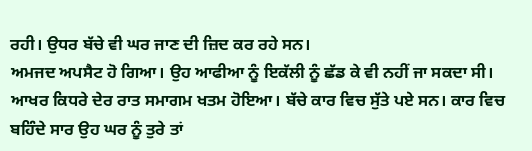ਰਹੀ। ਉਧਰ ਬੱਚੇ ਵੀ ਘਰ ਜਾਣ ਦੀ ਜ਼ਿਦ ਕਰ ਰਹੇ ਸਨ।
ਅਮਜਦ ਅਪਸੈਟ ਹੋ ਗਿਆ। ਉਹ ਆਫੀਆ ਨੂੰ ਇਕੱਲੀ ਨੂੰ ਛੱਡ ਕੇ ਵੀ ਨਹੀਂ ਜਾ ਸਕਦਾ ਸੀ। ਆਖਰ ਕਿਧਰੇ ਦੇਰ ਰਾਤ ਸਮਾਗਮ ਖਤਮ ਹੋਇਆ। ਬੱਚੇ ਕਾਰ ਵਿਚ ਸੁੱਤੇ ਪਏ ਸਨ। ਕਾਰ ਵਿਚ ਬਹਿੰਦੇ ਸਾਰ ਉਹ ਘਰ ਨੂੰ ਤੁਰੇ ਤਾਂ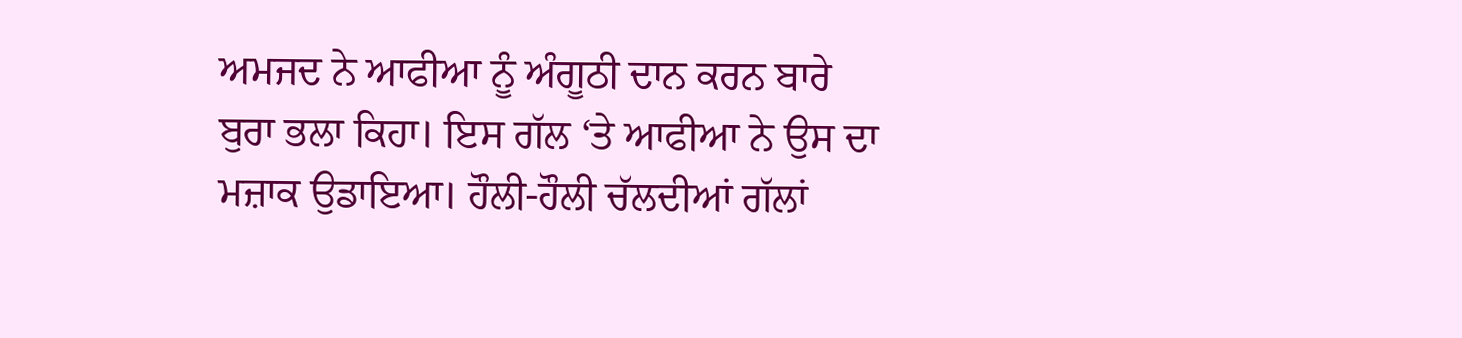ਅਮਜਦ ਨੇ ਆਫੀਆ ਨੂੰ ਅੰਗੂਠੀ ਦਾਨ ਕਰਨ ਬਾਰੇ ਬੁਰਾ ਭਲਾ ਕਿਹਾ। ਇਸ ਗੱਲ ‘ਤੇ ਆਫੀਆ ਨੇ ਉਸ ਦਾ ਮਜ਼ਾਕ ਉਡਾਇਆ। ਹੌਲੀ-ਹੌਲੀ ਚੱਲਦੀਆਂ ਗੱਲਾਂ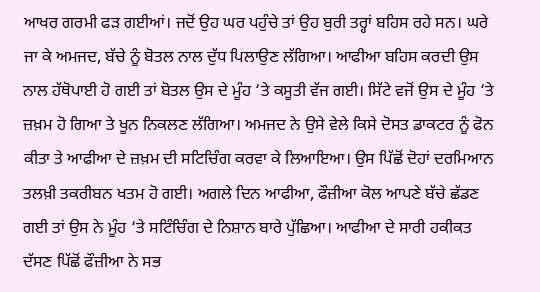ਆਖਰ ਗਰਮੀ ਫੜ ਗਈਆਂ। ਜਦੋਂ ਉਹ ਘਰ ਪਹੁੰਚੇ ਤਾਂ ਉਹ ਬੁਰੀ ਤਰ੍ਹਾਂ ਬਹਿਸ ਰਹੇ ਸਨ। ਘਰੇ ਜਾ ਕੇ ਅਮਜਦ, ਬੱਚੇ ਨੂੰ ਬੋਤਲ ਨਾਲ ਦੁੱਧ ਪਿਲਾਉਣ ਲੱਗਿਆ। ਆਫੀਆ ਬਹਿਸ ਕਰਦੀ ਉਸ ਨਾਲ ਹੱਥੋਪਾਈ ਹੋ ਗਈ ਤਾਂ ਬੋਤਲ ਉਸ ਦੇ ਮੂੰਹ ‘ਤੇ ਕਸੂਤੀ ਵੱਜ ਗਈ। ਸਿੱਟੇ ਵਜੋਂ ਉਸ ਦੇ ਮੂੰਹ ‘ਤੇ ਜ਼ਖ਼ਮ ਹੋ ਗਿਆ ਤੇ ਖੂਨ ਨਿਕਲਣ ਲੱਗਿਆ। ਅਮਜਦ ਨੇ ਉਸੇ ਵੇਲੇ ਕਿਸੇ ਦੋਸਤ ਡਾਕਟਰ ਨੂੰ ਫੋਨ ਕੀਤਾ ਤੇ ਆਫੀਆ ਦੇ ਜ਼ਖ਼ਮ ਦੀ ਸਟਿਚਿੰਗ ਕਰਵਾ ਕੇ ਲਿਆਇਆ। ਉਸ ਪਿੱਛੋਂ ਦੋਹਾਂ ਦਰਮਿਆਨ ਤਲਖ਼ੀ ਤਕਰੀਬਨ ਖਤਮ ਹੋ ਗਈ। ਅਗਲੇ ਦਿਨ ਆਫੀਆ, ਫੌਜ਼ੀਆ ਕੋਲ ਆਪਣੇ ਬੱਚੇ ਛੱਡਣ ਗਈ ਤਾਂ ਉਸ ਨੇ ਮੂੰਹ ‘ਤੇ ਸਟਿੰਚਿੰਗ ਦੇ ਨਿਸ਼ਾਨ ਬਾਰੇ ਪੁੱਛਿਆ। ਆਫੀਆ ਦੇ ਸਾਰੀ ਹਕੀਕਤ ਦੱਸਣ ਪਿੱਛੋਂ ਫੌਜ਼ੀਆ ਨੇ ਸਭ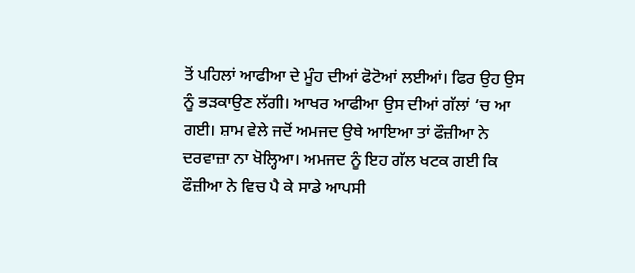ਤੋਂ ਪਹਿਲਾਂ ਆਫੀਆ ਦੇ ਮੂੰਹ ਦੀਆਂ ਫੋਟੋਆਂ ਲਈਆਂ। ਫਿਰ ਉਹ ਉਸ ਨੂੰ ਭੜਕਾਉਣ ਲੱਗੀ। ਆਖਰ ਆਫੀਆ ਉਸ ਦੀਆਂ ਗੱਲਾਂ ‘ਚ ਆ ਗਈ। ਸ਼ਾਮ ਵੇਲੇ ਜਦੋਂ ਅਮਜਦ ਉਥੇ ਆਇਆ ਤਾਂ ਫੌਜ਼ੀਆ ਨੇ ਦਰਵਾਜ਼ਾ ਨਾ ਖੋਲ੍ਹਿਆ। ਅਮਜਦ ਨੂੰ ਇਹ ਗੱਲ ਖਟਕ ਗਈ ਕਿ ਫੌਜ਼ੀਆ ਨੇ ਵਿਚ ਪੈ ਕੇ ਸਾਡੇ ਆਪਸੀ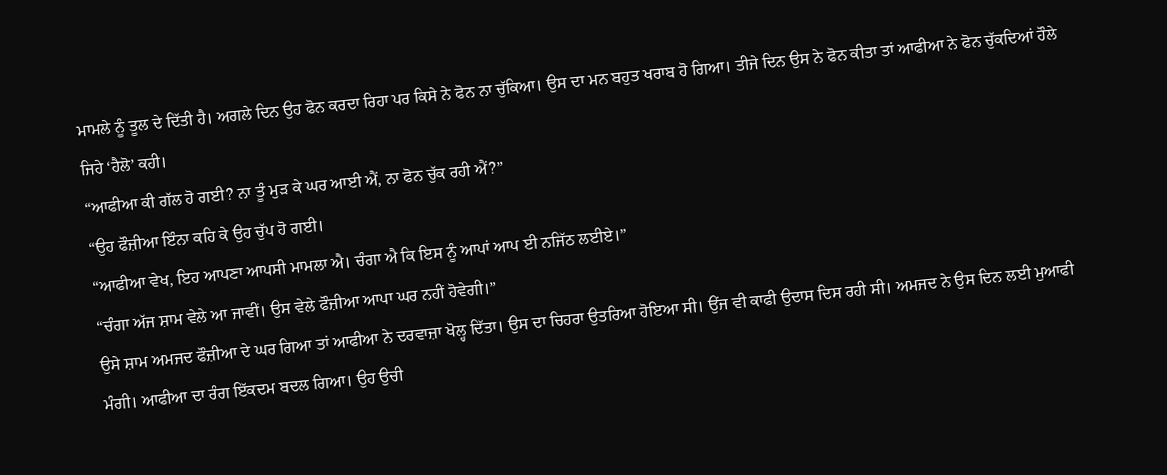ਮਾਮਲੇ ਨੂੰ ਤੂਲ ਦੇ ਦਿੱਤੀ ਹੈ। ਅਗਲੇ ਦਿਨ ਉਹ ਫੋਨ ਕਰਦਾ ਰਿਹਾ ਪਰ ਕਿਸੇ ਨੇ ਫੋਨ ਨਾ ਚੁੱਕਿਆ। ਉਸ ਦਾ ਮਨ ਬਹੁਤ ਖਰਾਬ ਹੋ ਗਿਆ। ਤੀਜੇ ਦਿਨ ਉਸ ਨੇ ਫੋਨ ਕੀਤਾ ਤਾਂ ਆਫੀਆ ਨੇ ਫੋਨ ਚੁੱਕਦਿਆਂ ਹੌਲੇ ਜਿਹੇ ‘ਹੈਲੋ’ ਕਹੀ।
“ਆਫੀਆ ਕੀ ਗੱਲ ਹੋ ਗਈ? ਨਾ ਤੂੰ ਮੁੜ ਕੇ ਘਰ ਆਈ ਐਂ, ਨਾ ਫੋਨ ਚੁੱਕ ਰਹੀ ਐਂ?”
“ਉਹ ਫੌਜ਼ੀਆ ਇੰਨਾ ਕਹਿ ਕੇ ਉਹ ਚੁੱਪ ਹੋ ਗਈ।
“ਆਫੀਆ ਵੇਖ, ਇਹ ਆਪਣਾ ਆਪਸੀ ਮਾਮਲਾ ਐ। ਚੰਗਾ ਐ ਕਿ ਇਸ ਨੂੰ ਆਪਾਂ ਆਪ ਈ ਨਜਿੱਠ ਲਈਏ।”
“ਚੰਗਾ ਅੱਜ ਸ਼ਾਮ ਵੇਲੇ ਆ ਜਾਵੀਂ। ਉਸ ਵੇਲੇ ਫੌਜ਼ੀਆ ਆਪਾ ਘਰ ਨਹੀਂ ਹੋਵੇਗੀ।”
ਉਸੇ ਸ਼ਾਮ ਅਮਜਦ ਫੌਜ਼ੀਆ ਦੇ ਘਰ ਗਿਆ ਤਾਂ ਆਫੀਆ ਨੇ ਦਰਵਾਜ਼ਾ ਖੋਲ੍ਹ ਦਿੱਤਾ। ਉਸ ਦਾ ਚਿਹਰਾ ਉਤਰਿਆ ਹੋਇਆ ਸੀ। ਉਂਜ ਵੀ ਕਾਫੀ ਉਦਾਸ ਦਿਸ ਰਹੀ ਸੀ। ਅਮਜਦ ਨੇ ਉਸ ਦਿਨ ਲਈ ਮੁਆਫੀ ਮੰਗੀ। ਆਫੀਆ ਦਾ ਰੰਗ ਇੱਕਦਮ ਬਦਲ ਗਿਆ। ਉਹ ਉਚੀ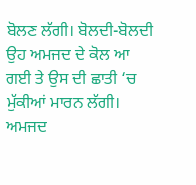ਬੋਲਣ ਲੱਗੀ। ਬੋਲਦੀ-ਬੋਲਦੀ ਉਹ ਅਮਜਦ ਦੇ ਕੋਲ ਆ ਗਈ ਤੇ ਉਸ ਦੀ ਛਾਤੀ ‘ਚ ਮੁੱਕੀਆਂ ਮਾਰਨ ਲੱਗੀ। ਅਮਜਦ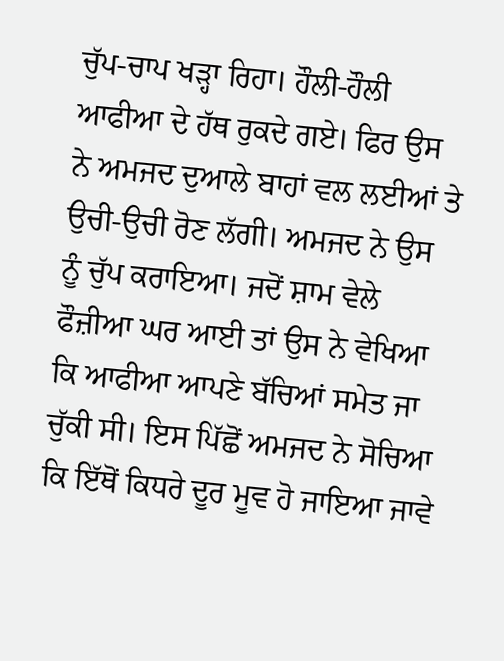ਚੁੱਪ-ਚਾਪ ਖੜ੍ਹਾ ਰਿਹਾ। ਹੌਲੀ-ਹੌਲੀ ਆਫੀਆ ਦੇ ਹੱਥ ਰੁਕਦੇ ਗਏ। ਫਿਰ ਉਸ ਨੇ ਅਮਜਦ ਦੁਆਲੇ ਬਾਹਾਂ ਵਲ ਲਈਆਂ ਤੇ ਉਚੀ-ਉਚੀ ਰੋਣ ਲੱਗੀ। ਅਮਜਦ ਨੇ ਉਸ ਨੂੰ ਚੁੱਪ ਕਰਾਇਆ। ਜਦੋਂ ਸ਼ਾਮ ਵੇਲੇ ਫੌਜ਼ੀਆ ਘਰ ਆਈ ਤਾਂ ਉਸ ਨੇ ਵੇਖਿਆ ਕਿ ਆਫੀਆ ਆਪਣੇ ਬੱਚਿਆਂ ਸਮੇਤ ਜਾ ਚੁੱਕੀ ਸੀ। ਇਸ ਪਿੱਛੋਂ ਅਮਜਦ ਨੇ ਸੋਚਿਆ ਕਿ ਇੱਥੋਂ ਕਿਧਰੇ ਦੂਰ ਮੂਵ ਹੋ ਜਾਇਆ ਜਾਵੇ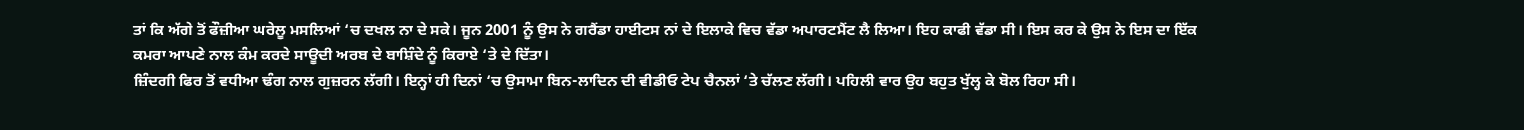ਤਾਂ ਕਿ ਅੱਗੇ ਤੋਂ ਫੌਜ਼ੀਆ ਘਰੇਲੂ ਮਸਲਿਆਂ ‘ਚ ਦਖਲ ਨਾ ਦੇ ਸਕੇ। ਜੂਨ 2001 ਨੂੰ ਉਸ ਨੇ ਗਰੈਂਡਾ ਹਾਈਟਸ ਨਾਂ ਦੇ ਇਲਾਕੇ ਵਿਚ ਵੱਡਾ ਅਪਾਰਟਮੈਂਟ ਲੈ ਲਿਆ। ਇਹ ਕਾਫੀ ਵੱਡਾ ਸੀ। ਇਸ ਕਰ ਕੇ ਉਸ ਨੇ ਇਸ ਦਾ ਇੱਕ ਕਮਰਾ ਆਪਣੇ ਨਾਲ ਕੰਮ ਕਰਦੇ ਸਾਊਦੀ ਅਰਬ ਦੇ ਬਾਸ਼ਿੰਦੇ ਨੂੰ ਕਿਰਾਏ ‘ਤੇ ਦੇ ਦਿੱਤਾ।
ਜ਼ਿੰਦਗੀ ਫਿਰ ਤੋਂ ਵਧੀਆ ਢੰਗ ਨਾਲ ਗੁਜ਼ਰਨ ਲੱਗੀ। ਇਨ੍ਹਾਂ ਹੀ ਦਿਨਾਂ ‘ਚ ਉਸਾਮਾ ਬਿਨ-ਲਾਦਿਨ ਦੀ ਵੀਡੀਓ ਟੇਪ ਚੈਨਲਾਂ ‘ਤੇ ਚੱਲਣ ਲੱਗੀ। ਪਹਿਲੀ ਵਾਰ ਉਹ ਬਹੁਤ ਖੁੱਲ੍ਹ ਕੇ ਬੋਲ ਰਿਹਾ ਸੀ।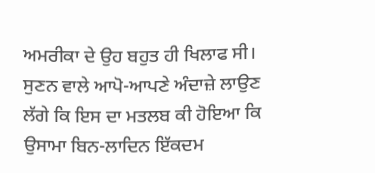ਅਮਰੀਕਾ ਦੇ ਉਹ ਬਹੁਤ ਹੀ ਖਿਲਾਫ ਸੀ। ਸੁਣਨ ਵਾਲੇ ਆਪੋ-ਆਪਣੇ ਅੰਦਾਜ਼ੇ ਲਾਉਣ ਲੱਗੇ ਕਿ ਇਸ ਦਾ ਮਤਲਬ ਕੀ ਹੋਇਆ ਕਿ ਉਸਾਮਾ ਬਿਨ-ਲਾਦਿਨ ਇੱਕਦਮ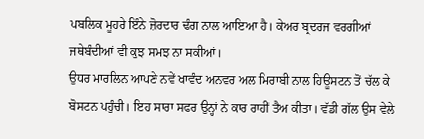ਪਬਲਿਕ ਮੂਹਰੇ ਇੰਨੇ ਜ਼ੋਰਦਾਰ ਢੰਗ ਨਾਲ ਆਇਆ ਹੈ। ਕੇਅਰ ਬ੍ਰਦਰਜ ਵਰਗੀਆਂ ਜਥੇਬੰਦੀਆਂ ਵੀ ਕੁਝ ਸਮਝ ਨਾ ਸਕੀਆਂ।
ਉਧਰ ਮਾਰਲਿਨ ਆਪਣੇ ਨਵੇਂ ਖਾਵੰਦ ਅਨਵਰ ਅਲ ਮਿਰਾਬੀ ਨਾਲ ਹਿਊਸਟਨ ਤੋਂ ਚੱਲ ਕੇ ਬੋਸਟਨ ਪਹੁੰਚੀ। ਇਹ ਸਾਰਾ ਸਫਰ ਉਨ੍ਹਾਂ ਨੇ ਕਾਰ ਰਾਹੀਂ ਤੈਅ ਕੀਤਾ। ਵੱਡੀ ਗੱਲ ਉਸ ਵੇਲੇ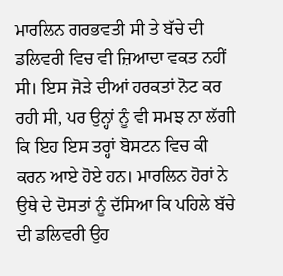ਮਾਰਲਿਨ ਗਰਭਵਤੀ ਸੀ ਤੇ ਬੱਚੇ ਦੀ ਡਲਿਵਰੀ ਵਿਚ ਵੀ ਜ਼ਿਆਦਾ ਵਕਤ ਨਹੀਂ ਸੀ। ਇਸ ਜੋੜੇ ਦੀਆਂ ਹਰਕਤਾਂ ਨੋਟ ਕਰ ਰਹੀ ਸੀ, ਪਰ ਉਨ੍ਹਾਂ ਨੂੰ ਵੀ ਸਮਝ ਨਾ ਲੱਗੀ ਕਿ ਇਹ ਇਸ ਤਰ੍ਹਾਂ ਬੋਸਟਨ ਵਿਚ ਕੀ ਕਰਨ ਆਏ ਹੋਏ ਹਨ। ਮਾਰਲਿਨ ਹੋਰਾਂ ਨੇ ਉਥੇ ਦੇ ਦੋਸਤਾਂ ਨੂੰ ਦੱਸਿਆ ਕਿ ਪਹਿਲੇ ਬੱਚੇ ਦੀ ਡਲਿਵਰੀ ਉਹ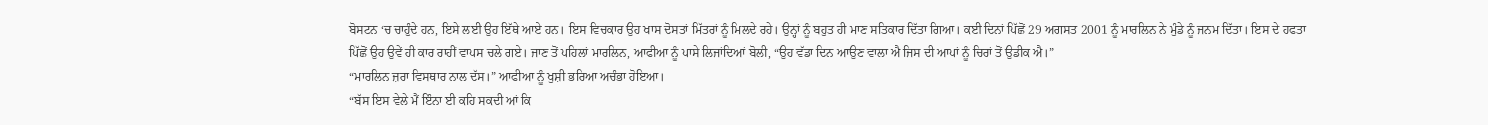ਬੋਸਟਨ ‘ਚ ਚਾਹੁੰਦੇ ਹਨ, ਇਸੇ ਲਈ ਉਹ ਇੱਥੇ ਆਏ ਹਨ। ਇਸ ਵਿਚਕਾਰ ਉਹ ਖਾਸ ਦੋਸਤਾਂ ਮਿੱਤਰਾਂ ਨੂੰ ਮਿਲਦੇ ਰਹੇ। ਉਨ੍ਹਾਂ ਨੂੰ ਬਹੁਤ ਹੀ ਮਾਣ ਸਤਿਕਾਰ ਦਿੱਤਾ ਗਿਆ। ਕਈ ਦਿਨਾਂ ਪਿੱਛੋਂ 29 ਅਗਸਤ 2001 ਨੂੰ ਮਾਰਲਿਨ ਨੇ ਮੁੰਡੇ ਨੂੰ ਜਨਮ ਦਿੱਤਾ। ਇਸ ਦੇ ਹਫਤਾ ਪਿੱਛੋਂ ਉਹ ਉਵੇਂ ਹੀ ਕਾਰ ਰਾਹੀਂ ਵਾਪਸ ਚਲੇ ਗਏ। ਜਾਣ ਤੋਂ ਪਹਿਲਾਂ ਮਾਰਲਿਨ, ਆਫੀਆ ਨੂੰ ਪਾਸੇ ਲਿਜਾਂਦਿਆਂ ਬੋਲੀ, “ਉਹ ਵੱਡਾ ਦਿਨ ਆਉਣ ਵਾਲਾ ਐ ਜਿਸ ਦੀ ਆਪਾਂ ਨੂੰ ਚਿਰਾਂ ਤੋਂ ਉਡੀਕ ਐ।”
“ਮਾਰਲਿਨ ਜ਼ਰਾ ਵਿਸਥਾਰ ਨਾਲ ਦੱਸ।” ਆਫੀਆ ਨੂੰ ਖੁਸ਼ੀ ਭਰਿਆ ਅਚੰਭਾ ਹੋਇਆ।
“ਬੱਸ ਇਸ ਵੇਲੇ ਮੈਂ ਇੰਨਾ ਈ ਕਹਿ ਸਕਦੀ ਆਂ ਕਿ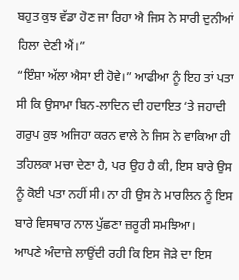ਬਹੁਤ ਕੁਝ ਵੱਡਾ ਹੋਣ ਜਾ ਰਿਹਾ ਐ ਜਿਸ ਨੇ ਸਾਰੀ ਦੁਨੀਆਂ ਹਿਲਾ ਦੇਣੀ ਐਂ।”
“ਇੰਸ਼ਾ ਅੱਲਾ ਐਸਾ ਈ ਹੋਵੇ।” ਆਫੀਆ ਨੂੰ ਇਹ ਤਾਂ ਪਤਾ ਸੀ ਕਿ ਉਸਾਮਾ ਬਿਨ-ਲਾਦਿਨ ਦੀ ਹਦਾਇਤ ‘ਤੇ ਜਹਾਦੀ ਗਰੁਪ ਕੁਝ ਅਜਿਹਾ ਕਰਨ ਵਾਲੇ ਨੇ ਜਿਸ ਨੇ ਵਾਕਿਆ ਹੀ ਤਹਿਲਕਾ ਮਚਾ ਦੇਣਾ ਹੈ, ਪਰ ਉਹ ਹੈ ਕੀ, ਇਸ ਬਾਰੇ ਉਸ ਨੂੰ ਕੋਈ ਪਤਾ ਨਹੀਂ ਸੀ। ਨਾ ਹੀ ਉਸ ਨੇ ਮਾਰਲਿਨ ਨੂੰ ਇਸ ਬਾਰੇ ਵਿਸਥਾਰ ਨਾਲ ਪੁੱਛਣਾ ਜ਼ਰੂਰੀ ਸਮਝਿਆ।
ਆਪਣੇ ਅੰਦਾਜ਼ੇ ਲਾਉਂਦੀ ਰਹੀ ਕਿ ਇਸ ਜੋੜੇ ਦਾ ਇਸ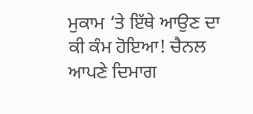ਮੁਕਾਮ ‘ਤੇ ਇੱਥੇ ਆਉਣ ਦਾ ਕੀ ਕੰਮ ਹੋਇਆ! ਚੈਨਲ ਆਪਣੇ ਦਿਮਾਗ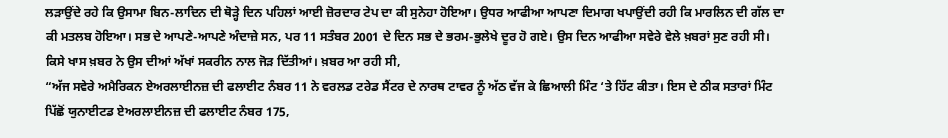ਲੜਾਉਂਦੇ ਰਹੇ ਕਿ ਉਸਾਮਾ ਬਿਨ-ਲਾਦਿਨ ਦੀ ਥੋੜ੍ਹੇ ਦਿਨ ਪਹਿਲਾਂ ਆਈ ਜ਼ੋਰਦਾਰ ਟੇਪ ਦਾ ਕੀ ਸੁਨੇਹਾ ਹੋਇਆ। ਉਧਰ ਆਫੀਆ ਆਪਣਾ ਦਿਮਾਗ ਖਪਾਉਂਦੀ ਰਹੀ ਕਿ ਮਾਰਲਿਨ ਦੀ ਗੱਲ ਦਾ ਕੀ ਮਤਲਬ ਹੋਇਆ। ਸਭ ਦੇ ਆਪਣੇ-ਆਪਣੇ ਅੰਦਾਜ਼ੇ ਸਨ, ਪਰ 11 ਸਤੰਬਰ 2001 ਦੇ ਦਿਨ ਸਭ ਦੇ ਭਰਮ-ਭੁਲੇਖੇ ਦੂਰ ਹੋ ਗਏ। ਉਸ ਦਿਨ ਆਫੀਆ ਸਵੇਰੇ ਵੇਲੇ ਖ਼ਬਰਾਂ ਸੁਣ ਰਹੀ ਸੀ। ਕਿਸੇ ਖਾਸ ਖ਼ਬਰ ਨੇ ਉਸ ਦੀਆਂ ਅੱਖਾਂ ਸਕਰੀਨ ਨਾਲ ਜੋੜ ਦਿੱਤੀਆਂ। ਖ਼ਬਰ ਆ ਰਹੀ ਸੀ,
“ਅੱਜ ਸਵੇਰੇ ਅਮੈਰਿਕਨ ਏਅਰਲਾਈਨਜ਼ ਦੀ ਫਲਾਈਟ ਨੰਬਰ 11 ਨੇ ਵਰਲਡ ਟਰੇਡ ਸੈਂਟਰ ਦੇ ਨਾਰਥ ਟਾਵਰ ਨੂੰ ਅੱਠ ਵੱਜ ਕੇ ਛਿਆਲੀ ਮਿੰਟ ‘ਤੇ ਹਿੱਟ ਕੀਤਾ। ਇਸ ਦੇ ਠੀਕ ਸਤਾਰਾਂ ਮਿੰਟ ਪਿੱਛੋਂ ਯੁਨਾਈਟਡ ਏਅਰਲਾਈਨਜ਼ ਦੀ ਫਲਾਈਟ ਨੰਬਰ 175,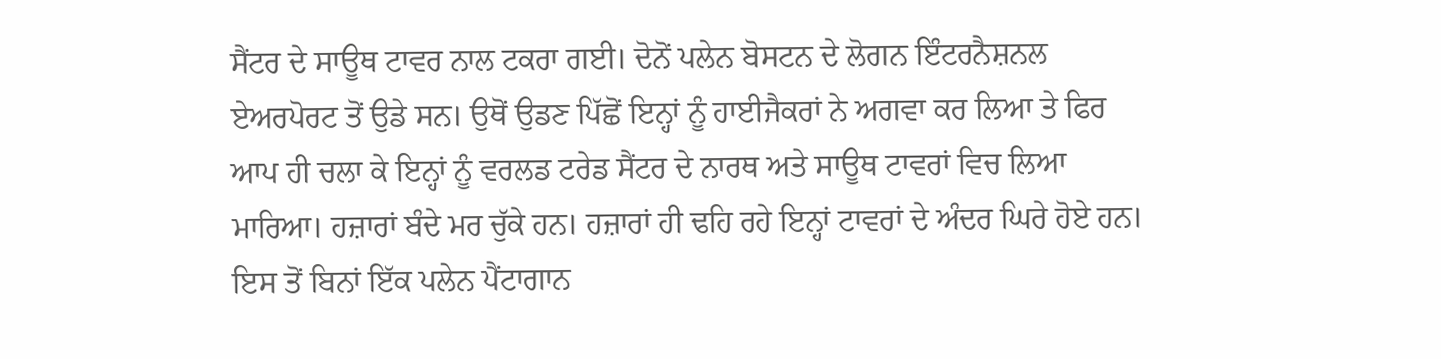ਸੈਂਟਰ ਦੇ ਸਾਊਥ ਟਾਵਰ ਨਾਲ ਟਕਰਾ ਗਈ। ਦੋਨੋਂ ਪਲੇਨ ਬੋਸਟਨ ਦੇ ਲੋਗਨ ਇੰਟਰਨੈਸ਼ਨਲ ਏਅਰਪੋਰਟ ਤੋਂ ਉਡੇ ਸਨ। ਉਥੋਂ ਉਡਣ ਪਿੱਛੋਂ ਇਨ੍ਹਾਂ ਨੂੰ ਹਾਈਜੈਕਰਾਂ ਨੇ ਅਗਵਾ ਕਰ ਲਿਆ ਤੇ ਫਿਰ ਆਪ ਹੀ ਚਲਾ ਕੇ ਇਨ੍ਹਾਂ ਨੂੰ ਵਰਲਡ ਟਰੇਡ ਸੈਂਟਰ ਦੇ ਨਾਰਥ ਅਤੇ ਸਾਊਥ ਟਾਵਰਾਂ ਵਿਚ ਲਿਆ ਮਾਰਿਆ। ਹਜ਼ਾਰਾਂ ਬੰਦੇ ਮਰ ਚੁੱਕੇ ਹਨ। ਹਜ਼ਾਰਾਂ ਹੀ ਢਹਿ ਰਹੇ ਇਨ੍ਹਾਂ ਟਾਵਰਾਂ ਦੇ ਅੰਦਰ ਘਿਰੇ ਹੋਏ ਹਨ। ਇਸ ਤੋਂ ਬਿਨਾਂ ਇੱਕ ਪਲੇਨ ਪੈਂਟਾਗਾਨ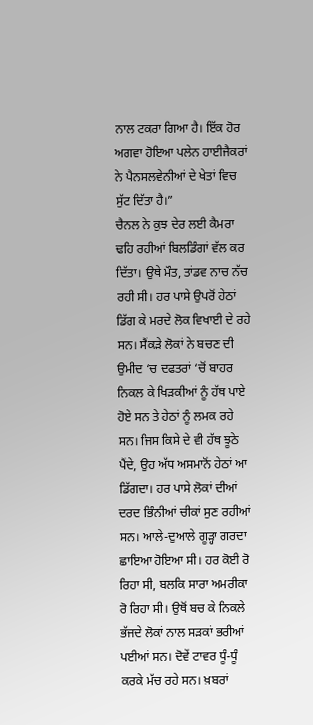ਨਾਲ ਟਕਰਾ ਗਿਆ ਹੈ। ਇੱਕ ਹੋਰ ਅਗਵਾ ਹੋਇਆ ਪਲੇਨ ਹਾਈਜੈਕਰਾਂ ਨੇ ਪੈਨਸਲਵੇਨੀਆਂ ਦੇ ਖੇਤਾਂ ਵਿਚ ਸੁੱਟ ਦਿੱਤਾ ਹੈ।”
ਚੈਨਲ ਨੇ ਕੁਝ ਦੇਰ ਲਈ ਕੈਮਰਾ ਢਹਿ ਰਹੀਆਂ ਬਿਲਡਿੰਗਾਂ ਵੱਲ ਕਰ ਦਿੱਤਾ। ਉਥੇ ਮੌਤ, ਤਾਂਡਵ ਨਾਚ ਨੱਚ ਰਹੀ ਸੀ। ਹਰ ਪਾਸੇ ਉਪਰੋਂ ਹੇਠਾਂ ਡਿੱਗ ਕੇ ਮਰਦੇ ਲੋਕ ਵਿਖਾਈ ਦੇ ਰਹੇ ਸਨ। ਸੈਂਕੜੇ ਲੋਕਾਂ ਨੇ ਬਚਣ ਦੀ ਉਮੀਦ ‘ਚ ਦਫਤਰਾਂ ‘ਚੋਂ ਬਾਹਰ ਨਿਕਲ ਕੇ ਖਿੜਕੀਆਂ ਨੂੰ ਹੱਥ ਪਾਏ ਹੋਏ ਸਨ ਤੇ ਹੇਠਾਂ ਨੂੰ ਲਮਕ ਰਹੇ ਸਨ। ਜਿਸ ਕਿਸੇ ਦੇ ਵੀ ਹੱਥ ਝੂਠੇ ਪੈਂਦੇ, ਉਹ ਅੱਧ ਅਸਮਾਨੋਂ ਹੇਠਾਂ ਆ ਡਿੱਗਦਾ। ਹਰ ਪਾਸੇ ਲੋਕਾਂ ਦੀਆਂ ਦਰਦ ਭਿੰਨੀਆਂ ਚੀਕਾਂ ਸੁਣ ਰਹੀਆਂ ਸਨ। ਆਲੇ-ਦੁਆਲੇ ਗੂੜ੍ਹਾ ਗਰਦਾ ਛਾਇਆ ਹੋਇਆ ਸੀ। ਹਰ ਕੋਈ ਰੋ ਰਿਹਾ ਸੀ, ਬਲਕਿ ਸਾਰਾ ਅਮਰੀਕਾ ਰੋ ਰਿਹਾ ਸੀ। ਉਥੋਂ ਬਚ ਕੇ ਨਿਕਲੇ ਭੱਜਦੇ ਲੋਕਾਂ ਨਾਲ ਸੜਕਾਂ ਭਰੀਆਂ ਪਈਆਂ ਸਨ। ਦੋਵੇਂ ਟਾਵਰ ਧੂੰ-ਧੂੰ ਕਰਕੇ ਮੱਚ ਰਹੇ ਸਨ। ਖ਼ਬਰਾਂ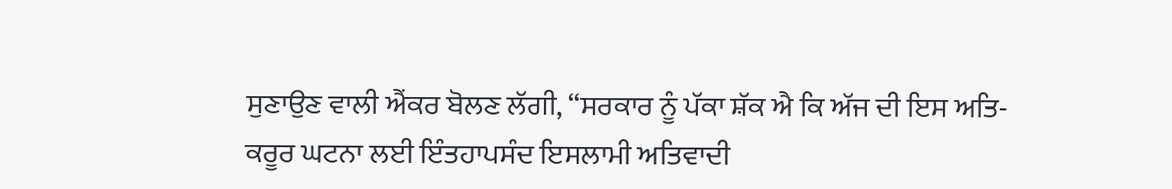ਸੁਣਾਉਣ ਵਾਲੀ ਐਂਕਰ ਬੋਲਣ ਲੱਗੀ, “ਸਰਕਾਰ ਨੂੰ ਪੱਕਾ ਸ਼ੱਕ ਐ ਕਿ ਅੱਜ ਦੀ ਇਸ ਅਤਿ-ਕਰੂਰ ਘਟਨਾ ਲਈ ਇੰਤਹਾਪਸੰਦ ਇਸਲਾਮੀ ਅਤਿਵਾਦੀ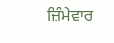ਜ਼ਿੰਮੇਵਾਰ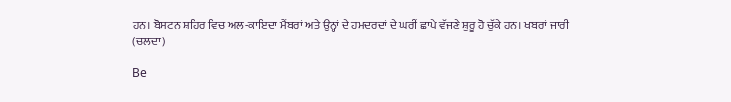ਹਨ। ਬੋਸਟਨ ਸ਼ਹਿਰ ਵਿਚ ਅਲ-ਕਾਇਦਾ ਮੈਂਬਰਾਂ ਅਤੇ ਉਨ੍ਹਾਂ ਦੇ ਹਮਦਰਦਾਂ ਦੇ ਘਰੀਂ ਛਾਪੇ ਵੱਜਣੇ ਸ਼ੁਰੂ ਹੋ ਚੁੱਕੇ ਹਨ। ਖਬਰਾਂ ਜਾਰੀ
(ਚਲਦਾ)

Be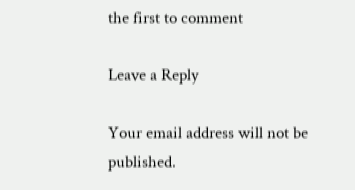the first to comment

Leave a Reply

Your email address will not be published.